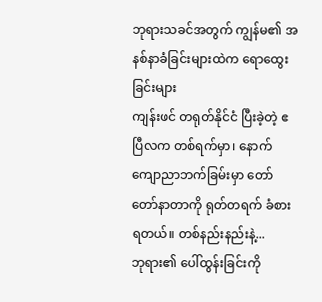ဘုရားသခင်အတွက် ကျွန်မ၏ အနစ်နာခံခြင်းများထဲက ရောထွေးခြင်းများ
ကျန်းဖင် တရုတ်နိုင်ငံ ပြီးခဲ့တဲ့ ဧပြီလက တစ်ရက်မှာ၊ နောက်ကျောညာဘက်ခြမ်းမှာ တော်တော်နာတာကို ရုတ်တရက် ခံစားရတယ်။ တစ်နည်းနည်းနဲ့...
ဘုရား၏ ပေါ်ထွန်းခြင်းကို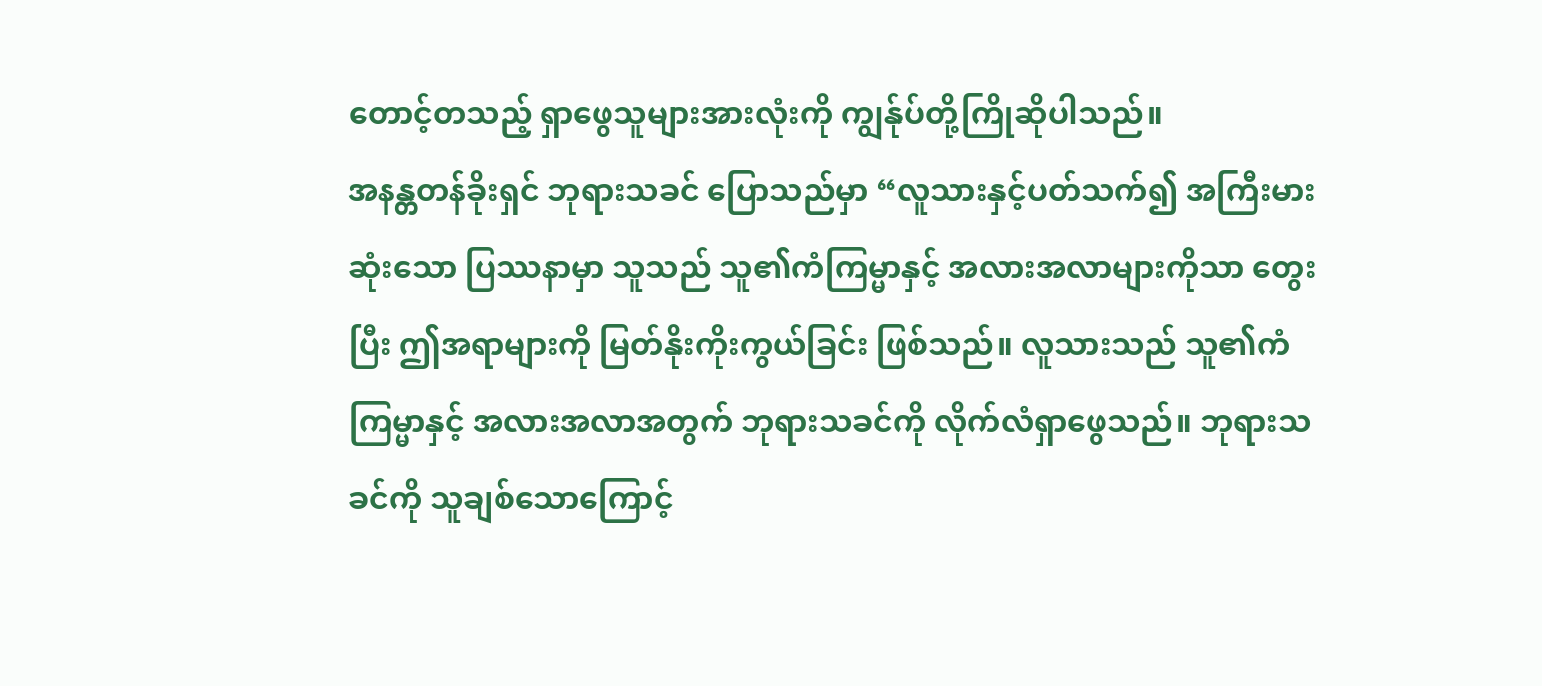တောင့်တသည့် ရှာဖွေသူများအားလုံးကို ကျွန်ုပ်တို့ကြိုဆိုပါသည်။
အနန္တတန်ခိုးရှင် ဘုရားသခင် ပြောသည်မှာ “လူသားနှင့်ပတ်သက်၍ အကြီးမားဆုံးသော ပြဿနာမှာ သူသည် သူ၏ကံကြမ္မာနှင့် အလားအလာများကိုသာ တွေးပြီး ဤအရာများကို မြတ်နိုးကိုးကွယ်ခြင်း ဖြစ်သည်။ လူသားသည် သူ၏ကံကြမ္မာနှင့် အလားအလာအတွက် ဘုရားသခင်ကို လိုက်လံရှာဖွေသည်။ ဘုရားသခင်ကို သူချစ်သောကြောင့်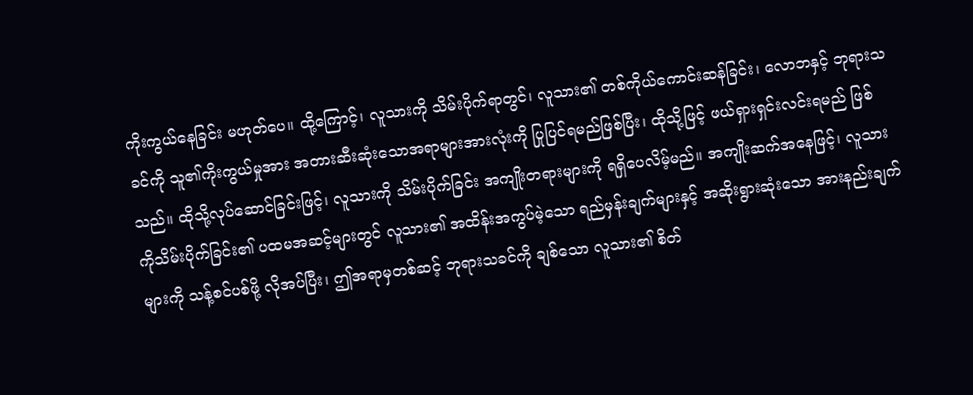ကိုးကွယ်နေခြင်း မဟုတ်ပေ။ ထို့ကြောင့်၊ လူသားကို သိမ်းပိုက်ရာတွင်၊ လူသား၏ တစ်ကိုယ်ကောင်းဆန်ခြင်း၊ လောဘနှင့် ဘုရားသခင်ကို သူ၏ကိုးကွယ်မှုအား အတားဆီးဆုံးသောအရာများအားလုံးကို ပြုပြင်ရမည်ဖြစ်ပြီး၊ ထိုသို့ဖြင့် ဖယ်ရှားရှင်းလင်းရမည် ဖြစ်သည်။ ထိုသို့လုပ်ဆောင်ခြင်းဖြင့်၊ လူသားကို သိမ်းပိုက်ခြင်း အကျိုးတရားများကို ရရှိပေလိမ့်မည်။ အကျိုးဆက်အနေဖြင့်၊ လူသားကိုသိမ်းပိုက်ခြင်း၏ ပထမအဆင့်များတွင် လူသား၏ အထိန်းအကွပ်မဲ့သော ရည်မှန်းချက်များနှင့် အဆိုးရွားဆုံးသော အားနည်းချက်များကို သန့်စင်ပစ်ဖို့ လိုအပ်ပြီး၊ ဤအရာမှတစ်ဆင့် ဘုရားသခင်ကို ချစ်သော လူသား၏ စိတ်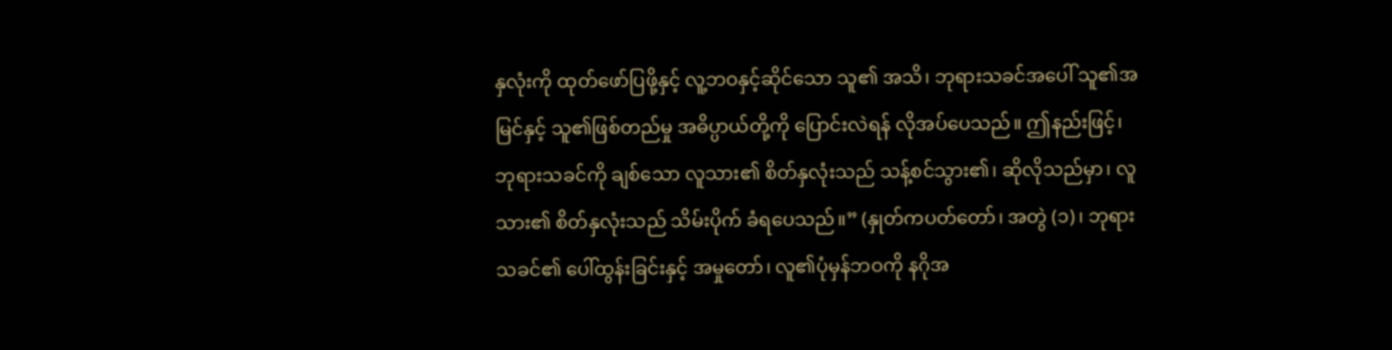နှလုံးကို ထုတ်ဖော်ပြဖို့နှင့် လူ့ဘဝနှင့်ဆိုင်သော သူ၏ အသိ၊ ဘုရားသခင်အပေါ် သူ၏အမြင်နှင့် သူ၏ဖြစ်တည်မှု အဓိပ္ပာယ်တို့ကို ပြောင်းလဲရန် လိုအပ်ပေသည်။ ဤနည်းဖြင့်၊ ဘုရားသခင်ကို ချစ်သော လူသား၏ စိတ်နှလုံးသည် သန့်စင်သွား၏၊ ဆိုလိုသည်မှာ၊ လူသား၏ စိတ်နှလုံးသည် သိမ်းပိုက် ခံရပေသည်။” (နှုတ်ကပတ်တော်၊ အတွဲ (၁)၊ ဘုရားသခင်၏ ပေါ်ထွန်းခြင်းနှင့် အမှုတော်၊ လူ၏ပုံမှန်ဘဝကို နဂိုအ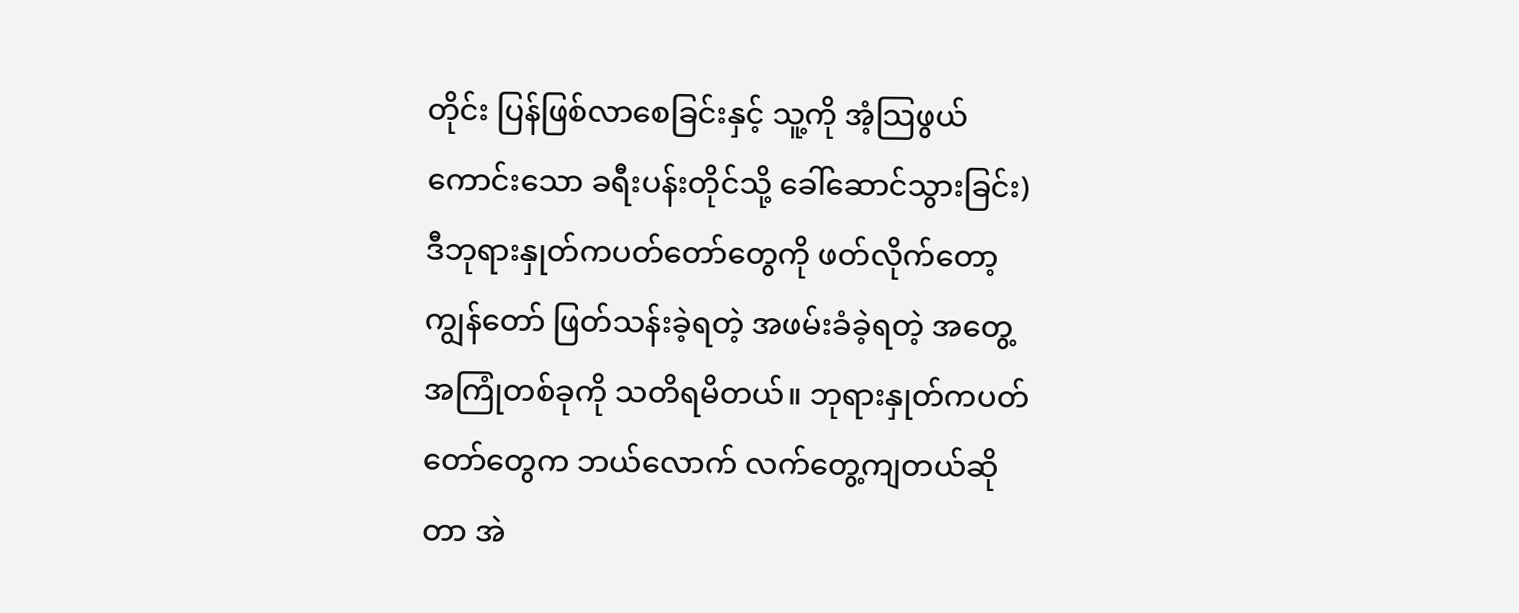တိုင်း ပြန်ဖြစ်လာစေခြင်းနှင့် သူ့ကို အံ့သြဖွယ်ကောင်းသော ခရီးပန်းတိုင်သို့ ခေါ်ဆောင်သွားခြင်း) ဒီဘုရားနှုတ်ကပတ်တော်တွေကို ဖတ်လိုက်တော့ ကျွန်တော် ဖြတ်သန်းခဲ့ရတဲ့ အဖမ်းခံခဲ့ရတဲ့ အတွေ့အကြုံတစ်ခုကို သတိရမိတယ်။ ဘုရားနှုတ်ကပတ်တော်တွေက ဘယ်လောက် လက်တွေ့ကျတယ်ဆိုတာ အဲ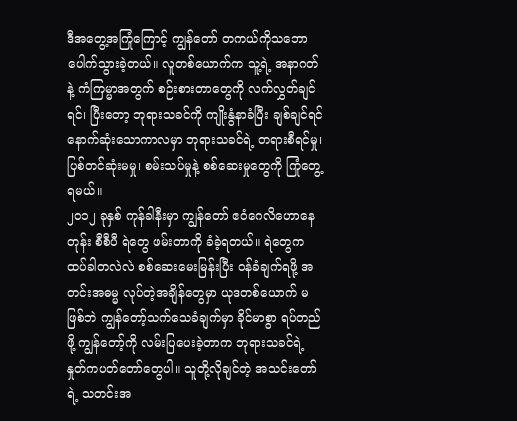ဒီအတွေ့အကြုံကြောင့် ကျွန်တော် တကယ်ကိုသဘောပေါက်သွားခဲ့တယ်။ လူတစ်ယောက်က သူ့ရဲ့ အနာဂတ်နဲ့ ကံကြမ္မာအတွက် စဉ်းစားတာတွေကို လက်လွှတ်ချင်ရင်၊ ပြီးတော့ ဘုရားသခင်ကို ကျိုးနွံနာခံပြီး ချစ်ချင်ရင် နောက်ဆုံးသောကာလမှာ ဘုရားသခင်ရဲ့ တရားစီရင်မှု၊ ပြစ်တင်ဆုံးမမှု၊ စမ်းသပ်မှုနဲ့ စစ်ဆေးမှုတွေကို ကြုံတွေ့ရမယ်။
၂၀၁၂ ခုနှစ် ကုန်ခါနီးမှာ ကျွန်တော် ဧဝံဂေလိဟောနေတုန်း စီစီပီ ရဲတွေ ဖမ်းတာကို ခံခဲ့ရတယ်။ ရဲတွေက ထပ်ခါတလဲလဲ စစ်ဆေးမေးမြန်းပြီး ဝန်ခံချက်ရဖို့ အတင်းအဓမ္မ လုပ်တဲ့အချိန်တွေမှာ ယုဒတစ်ယောက် မဖြစ်ဘဲ ကျွန်တော့်သက်သေခံချက်မှာ ခိုင်မာစွာ ရပ်တည်ဖို့ ကျွန်တော့်ကို လမ်းပြပေးခဲ့တာက ဘုရားသခင်ရဲ့ နှုတ်ကပတ်တော်တွေပါ။ သူတို့လိုချင်တဲ့ အသင်းတော်ရဲ့ သတင်းအ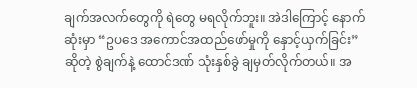ချက်အလက်တွေကို ရဲတွေ မရလိုက်ဘူး။ အဲဒါကြောင့် နောက်ဆုံးမှာ “ဥပဒေ အကောင်အထည်ဖော်မှုကို နှောင့်ယှက်ခြင်း” ဆိုတဲ့ စွဲချက်နဲ့ ထောင်ဒဏ် သုံးနှစ်ခွဲ ချမှတ်လိုက်တယ်။ အ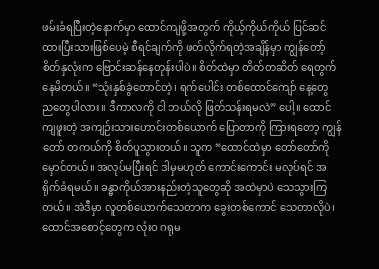ဖမ်းခံရပြီးတဲ့နောက်မှာ ထောင်ကျဖို့အတွက် ကိုယ့်ကိုယ်ကိုယ် ပြင်ဆင်ထားပြီးသားဖြစ်ပေမဲ့ စီရင်ချက်ကို ဖတ်လိုက်ရတဲ့အချိန်မှာ ကျွန်တော့်စိတ်နှလုံးက ဗြောင်းဆန်နေတုန်းပါပဲ။ စိတ်ထဲမှာ တိတ်တဆိတ် ရေတွက်နေမိတယ်။ “သုံးနှစ်ခွဲတောင်တဲ့၊ ရက်ပေါင်း တစ်ထောင်ကျော် နေ့တွေ ညတွေပါလား။ ဒီကာလကို ငါ ဘယ်လို ဖြတ်သန်းရမလဲ” ပေါ့။ ထောင်ကျဖူးတဲ့ အကျဉ်းသားဟောင်းတစ်ယောက် ပြောတာကို ကြားရတော့ ကျွန်တော် တကယ်ကို စိတ်ပူသွားတယ်။ သူက “ထောင်ထဲမှာ တော်တော်ကို မှောင်တယ်။ အလုပ်မပြီးရင် ဒါမှမဟုတ် ကောင်းကောင်း မလုပ်ရင် အရိုက်ခံရမယ်။ ခန္ဓာကိုယ်အားနည်းတဲ့သူတွေဆို အထဲမှာပဲ သေသွားကြတယ်။ အဲဒီမှာ လူတစ်ယောက်သေတာက ခွေးတစ်ကောင် သေတာလိုပဲ၊ ထောင်အစောင့်တွေက လုံးဝ ဂရုမ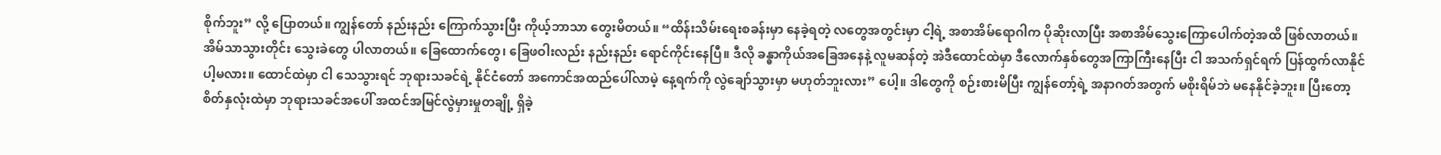စိုက်ဘူး” လို့ ပြောတယ်။ ကျွန်တော် နည်းနည်း ကြောက်သွားပြီး ကိုယ့်ဘာသာ တွေးမိတယ်။ “ထိန်းသိမ်းရေးစခန်းမှာ နေခဲ့ရတဲ့ လတွေအတွင်းမှာ ငါ့ရဲ့ အစာအိမ်ရောဂါက ပိုဆိုးလာပြီး အစာအိမ်သွေးကြောပေါက်တဲ့အထိ ဖြစ်လာတယ်။ အိမ်သာသွားတိုင်း သွေးခဲတွေ ပါလာတယ်။ ခြေထောက်တွေ၊ ခြေဖဝါးလည်း နည်းနည်း ရောင်ကိုင်းနေပြီ။ ဒီလို ခန္ဓာကိုယ်အခြေအနေနဲ့ လူမဆန်တဲ့ အဲဒီထောင်ထဲမှာ ဒီလောက်နှစ်တွေအကြာကြီးနေပြီး ငါ အသက်ရှင်ရက် ပြန်ထွက်လာနိုင်ပါ့မလား။ ထောင်ထဲမှာ ငါ သေသွားရင် ဘုရားသခင်ရဲ့ နိုင်ငံတော် အကောင်အထည်ပေါ်လာမဲ့ နေ့ရက်ကို လွဲချော်သွားမှာ မဟုတ်ဘူးလား” ပေါ့။ ဒါတွေကို စဉ်းစားမိပြီး ကျွန်တော့်ရဲ့ အနာဂတ်အတွက် မစိုးရိမ်ဘဲ မနေနိုင်ခဲ့ဘူး။ ပြီးတော့ စိတ်နှလုံးထဲမှာ ဘုရားသခင်အပေါ် အထင်အမြင်လွဲမှားမှုတချို့ ရှိခဲ့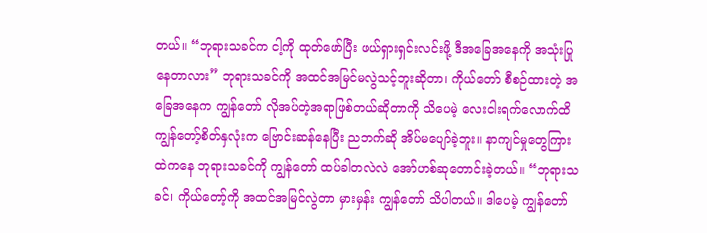တယ်။ “ဘုရားသခင်က ငါ့ကို ထုတ်ဖော်ပြီး ဖယ်ရှားရှင်းလင်းဖို့ ဒီအခြေအနေကို အသုံးပြုနေတာလား” ဘုရားသခင်ကို အထင်အမြင်မလွဲသင့်ဘူးဆိုတာ၊ ကိုယ်တော် စီစဉ်ထားတဲ့ အခြေအနေက ကျွန်တော် လိုအပ်တဲ့အရာဖြစ်တယ်ဆိုတာကို သိပေမဲ့ လေးငါးရက်လောက်ထိ ကျွန်တော့်စိတ်နှလုံးက ဗြောင်းဆန်နေပြီး ညဘက်ဆို အိပ်မပျော်ခဲ့ဘူး။ နာကျင်မှုတွေကြားထဲကနေ ဘုရားသခင်ကို ကျွန်တော် ထပ်ခါတလဲလဲ အော်ဟစ်ဆုတောင်းခဲ့တယ်။ “ဘုရားသခင်၊ ကိုယ်တော့်ကို အထင်အမြင်လွဲတာ မှားမှန်း ကျွန်တော် သိပါတယ်။ ဒါပေမဲ့ ကျွန်တော်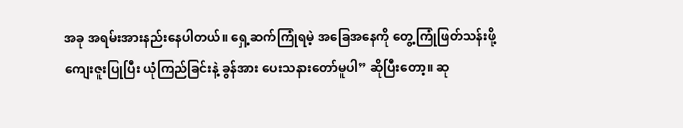အခု အရမ်းအားနည်းနေပါတယ်။ ရှေ့ဆက်ကြုံရမဲ့ အခြေအနေကို တွေ့ကြုံဖြတ်သန်းဖို့ ကျေးဇူးပြုပြီး ယုံကြည်ခြင်းနဲ့ ခွန်အား ပေးသနားတော်မူပါ” ဆိုပြီးတော့။ ဆု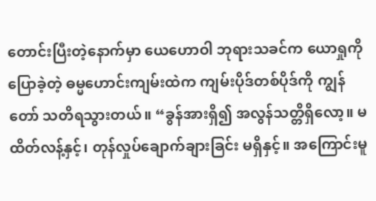တောင်းပြီးတဲ့နောက်မှာ ယေဟောဝါ ဘုရားသခင်က ယောရှုကို ပြောခဲ့တဲ့ ဓမ္မဟောင်းကျမ်းထဲက ကျမ်းပိုဒ်တစ်ပိုဒ်ကို ကျွန်တော် သတိရသွားတယ်။ “ခွန်အားရှိ၍ အလွန်သတ္တိရှိလော့။ မထိတ်လန့်နှင့်၊ တုန်လှုပ်ချောက်ချားခြင်း မရှိနှင့်။ အကြောင်းမူ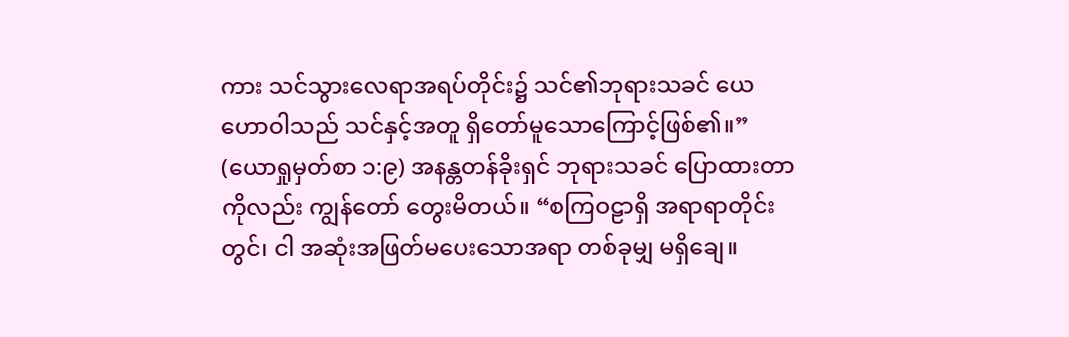ကား သင်သွားလေရာအရပ်တိုင်း၌ သင်၏ဘုရားသခင် ယေဟောဝါသည် သင်နှင့်အတူ ရှိတော်မူသောကြောင့်ဖြစ်၏။” (ယောရှုမှတ်စာ ၁:၉) အနန္တတန်ခိုးရှင် ဘုရားသခင် ပြောထားတာကိုလည်း ကျွန်တော် တွေးမိတယ်။ “စကြဝဠာရှိ အရာရာတိုင်းတွင်၊ ငါ အဆုံးအဖြတ်မပေးသောအရာ တစ်ခုမျှ မရှိချေ။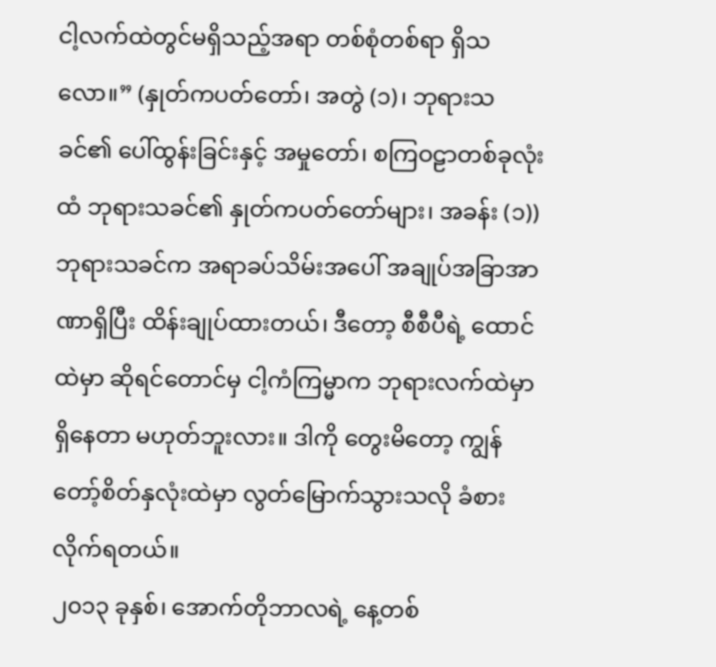ငါ့လက်ထဲတွင်မရှိသည့်အရာ တစ်စုံတစ်ရာ ရှိသလော။” (နှုတ်ကပတ်တော်၊ အတွဲ (၁)၊ ဘုရားသခင်၏ ပေါ်ထွန်းခြင်းနှင့် အမှုတော်၊ စကြဝဠာတစ်ခုလုံးထံ ဘုရားသခင်၏ နှုတ်ကပတ်တော်များ၊ အခန်း (၁)) ဘုရားသခင်က အရာခပ်သိမ်းအပေါ် အချုပ်အခြာအာဏာရှိပြီး ထိန်းချုပ်ထားတယ်၊ ဒီတော့ စီစီပီရဲ့ ထောင်ထဲမှာ ဆိုရင်တောင်မှ ငါ့ကံကြမ္မာက ဘုရားလက်ထဲမှာ ရှိနေတာ မဟုတ်ဘူးလား။ ဒါကို တွေးမိတော့ ကျွန်တော့်စိတ်နှလုံးထဲမှာ လွတ်မြောက်သွားသလို ခံစားလိုက်ရတယ်။
၂၀၁၃ ခုနှစ်၊ အောက်တိုဘာလရဲ့ နေ့တစ်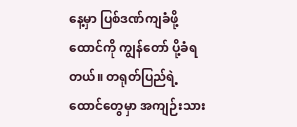နေ့မှာ ပြစ်ဒဏ်ကျခံဖို့ ထောင်ကို ကျွန်တော် ပို့ခံရတယ်။ တရုတ်ပြည်ရဲ့ ထောင်တွေမှာ အကျဉ်းသား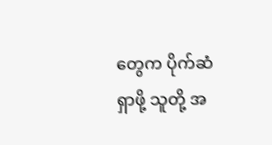တွေက ပိုက်ဆံရှာဖို့ သူတို့ အ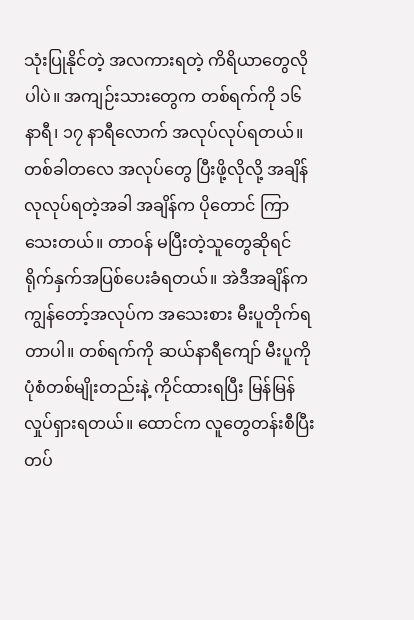သုံးပြုနိုင်တဲ့ အလကားရတဲ့ ကိရိယာတွေလိုပါပဲ။ အကျဉ်းသားတွေက တစ်ရက်ကို ၁၆ နာရီ၊ ၁၇ နာရီလောက် အလုပ်လုပ်ရတယ်။ တစ်ခါတလေ အလုပ်တွေ ပြီးဖို့လိုလို့ အချိန်လုလုပ်ရတဲ့အခါ အချိန်က ပိုတောင် ကြာသေးတယ်။ တာဝန် မပြီးတဲ့သူတွေဆိုရင် ရိုက်နှက်အပြစ်ပေးခံရတယ်။ အဲဒီအချိန်က ကျွန်တော့်အလုပ်က အသေးစား မီးပူတိုက်ရတာပါ။ တစ်ရက်ကို ဆယ်နာရီကျော် မီးပူကို ပုံစံတစ်မျိုးတည်းနဲ့ ကိုင်ထားရပြီး မြန်မြန်လှုပ်ရှားရတယ်။ ထောင်က လူတွေတန်းစီပြီးတပ်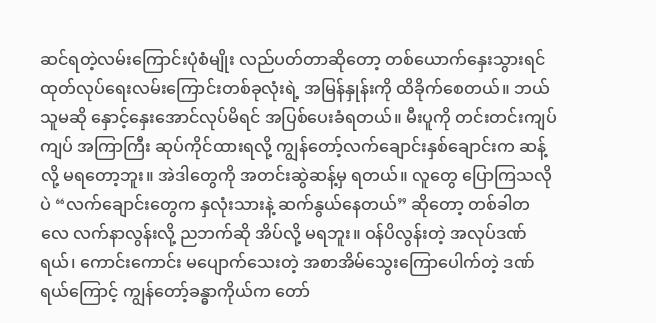ဆင်ရတဲ့လမ်းကြောင်းပုံစံမျိုး လည်ပတ်တာဆိုတော့ တစ်ယောက်နှေးသွားရင် ထုတ်လုပ်ရေးလမ်းကြောင်းတစ်ခုလုံးရဲ့ အမြန်နှုန်းကို ထိခိုက်စေတယ်။ ဘယ်သူမဆို နှောင့်နှေးအောင်လုပ်မိရင် အပြစ်ပေးခံရတယ်။ မီးပူကို တင်းတင်းကျပ်ကျပ် အကြာကြီး ဆုပ်ကိုင်ထားရလို့ ကျွန်တော့်လက်ချောင်းနှစ်ချောင်းက ဆန့်လို့ မရတော့ဘူး။ အဲဒါတွေကို အတင်းဆွဲဆန့်မှ ရတယ်။ လူတွေ ပြောကြသလိုပဲ “လက်ချောင်းတွေက နှလုံးသားနဲ့ ဆက်နွယ်နေတယ်” ဆိုတော့ တစ်ခါတလေ လက်နာလွန်းလို့ ညဘက်ဆို အိပ်လို့ မရဘူး။ ဝန်ပိလွန်းတဲ့ အလုပ်ဒဏ်ရယ်၊ ကောင်းကောင်း မပျောက်သေးတဲ့ အစာအိမ်သွေးကြောပေါက်တဲ့ ဒဏ်ရယ်ကြောင့် ကျွန်တော့်ခန္ဓာကိုယ်က တော်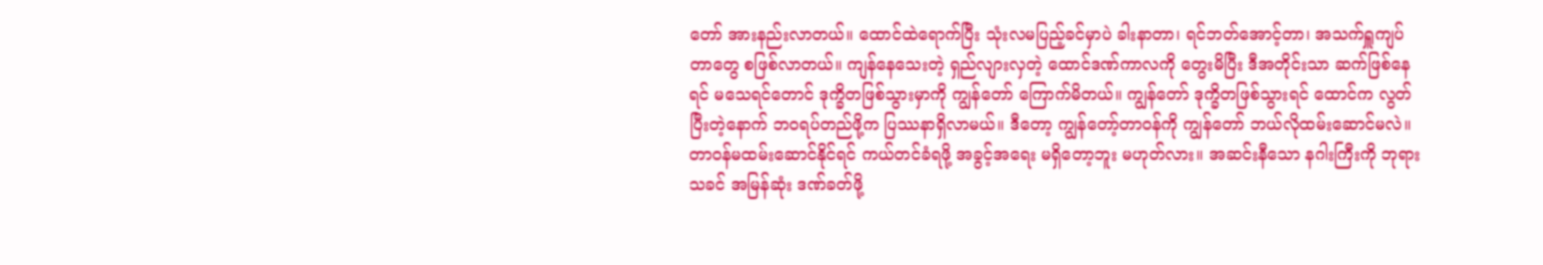တော် အားနည်းလာတယ်။ ထောင်ထဲရောက်ပြီး သုံးလမပြည့်ခင်မှာပဲ ခါးနာတာ၊ ရင်ဘတ်အောင့်တာ၊ အသက်ရှူကျပ်တာတွေ စဖြစ်လာတယ်။ ကျန်နေသေးတဲ့ ရှည်လျားလှတဲ့ ထောင်ဒဏ်ကာလကို တွေးမိပြီး ဒီအတိုင်းသာ ဆက်ဖြစ်နေရင် မသေရင်တောင် ဒုက္ခိတဖြစ်သွားမှာကို ကျွန်တော် ကြောက်မိတယ်။ ကျွန်တော် ဒုက္ခိတဖြစ်သွားရင် ထောင်က လွတ်ပြီးတဲ့နောက် ဘဝရပ်တည်ဖို့က ပြဿနာရှိလာမယ်။ ဒီတော့ ကျွန်တော့်တာဝန်ကို ကျွန်တော် ဘယ်လိုထမ်းဆောင်မလဲ။ တာဝန်မထမ်းဆောင်နိုင်ရင် ကယ်တင်ခံရဖို့ အခွင့်အရေး မရှိတော့ဘူး မဟုတ်လား။ အဆင်းနီသော နဂါးကြီးကို ဘုရားသခင် အမြန်ဆုံး ဒဏ်ခတ်ဖို့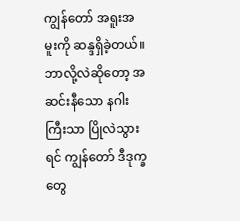ကျွန်တော် အရူးအမူးကို ဆန္ဒရှိခဲ့တယ်။ ဘာလို့လဲဆိုတော့ အဆင်းနီသော နဂါးကြီးသာ ပြိုလဲသွားရင် ကျွန်တော် ဒီဒုက္ခတွေ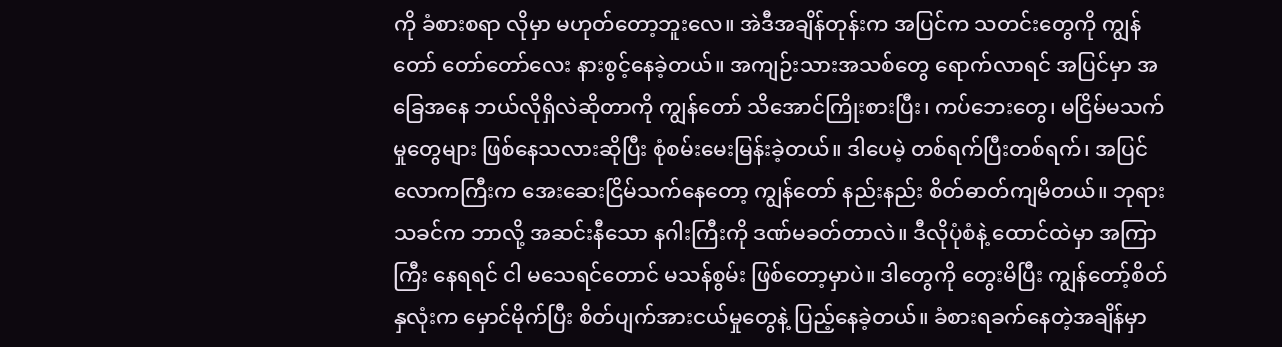ကို ခံစားစရာ လိုမှာ မဟုတ်တော့ဘူးလေ။ အဲဒီအချိန်တုန်းက အပြင်က သတင်းတွေကို ကျွန်တော် တော်တော်လေး နားစွင့်နေခဲ့တယ်။ အကျဉ်းသားအသစ်တွေ ရောက်လာရင် အပြင်မှာ အခြေအနေ ဘယ်လိုရှိလဲဆိုတာကို ကျွန်တော် သိအောင်ကြိုးစားပြီး၊ ကပ်ဘေးတွေ၊ မငြိမ်မသက်မှုတွေများ ဖြစ်နေသလားဆိုပြီး စုံစမ်းမေးမြန်းခဲ့တယ်။ ဒါပေမဲ့ တစ်ရက်ပြီးတစ်ရက်၊ အပြင်လောကကြီးက အေးဆေးငြိမ်သက်နေတော့ ကျွန်တော် နည်းနည်း စိတ်ဓာတ်ကျမိတယ်။ ဘုရားသခင်က ဘာလို့ အဆင်းနီသော နဂါးကြီးကို ဒဏ်မခတ်တာလဲ။ ဒီလိုပုံစံနဲ့ ထောင်ထဲမှာ အကြာကြီး နေရရင် ငါ မသေရင်တောင် မသန်စွမ်း ဖြစ်တော့မှာပဲ။ ဒါတွေကို တွေးမိပြီး ကျွန်တော့်စိတ်နှလုံးက မှောင်မိုက်ပြီး စိတ်ပျက်အားငယ်မှုတွေနဲ့ ပြည့်နေခဲ့တယ်။ ခံစားရခက်နေတဲ့အချိန်မှာ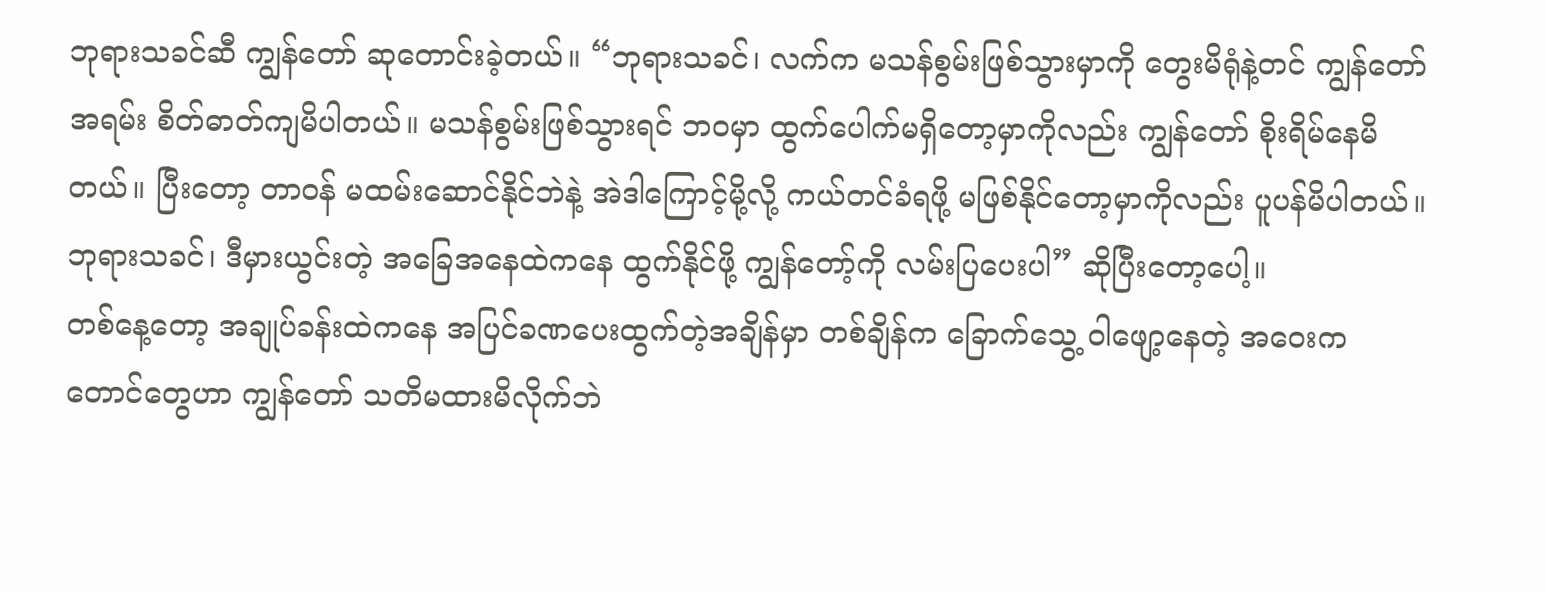ဘုရားသခင်ဆီ ကျွန်တော် ဆုတောင်းခဲ့တယ်။ “ဘုရားသခင်၊ လက်က မသန်စွမ်းဖြစ်သွားမှာကို တွေးမိရုံနဲ့တင် ကျွန်တော် အရမ်း စိတ်ဓာတ်ကျမိပါတယ်။ မသန်စွမ်းဖြစ်သွားရင် ဘဝမှာ ထွက်ပေါက်မရှိတော့မှာကိုလည်း ကျွန်တော် စိုးရိမ်နေမိတယ်။ ပြီးတော့ တာဝန် မထမ်းဆောင်နိုင်ဘဲနဲ့ အဲဒါကြောင့်မို့လို့ ကယ်တင်ခံရဖို့ မဖြစ်နိုင်တော့မှာကိုလည်း ပူပန်မိပါတယ်။ ဘုရားသခင်၊ ဒီမှားယွင်းတဲ့ အခြေအနေထဲကနေ ထွက်နိုင်ဖို့ ကျွန်တော့်ကို လမ်းပြပေးပါ” ဆိုပြီးတော့ပေါ့။
တစ်နေ့တော့ အချုပ်ခန်းထဲကနေ အပြင်ခဏပေးထွက်တဲ့အချိန်မှာ တစ်ချိန်က ခြောက်သွေ့ ဝါဖျော့နေတဲ့ အဝေးက တောင်တွေဟာ ကျွန်တော် သတိမထားမိလိုက်ဘဲ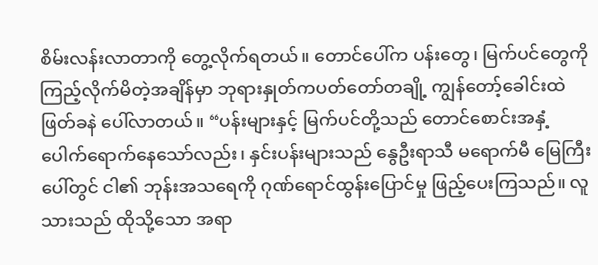စိမ်းလန်းလာတာကို တွေ့လိုက်ရတယ်။ တောင်ပေါ်က ပန်းတွေ၊ မြက်ပင်တွေကို ကြည့်လိုက်မိတဲ့အချိန်မှာ ဘုရားနှုတ်ကပတ်တော်တချို့ ကျွန်တော့်ခေါင်းထဲ ဖြတ်ခနဲ ပေါ်လာတယ်။ “ပန်းများနှင့် မြက်ပင်တို့သည် တောင်စောင်းအနှံ့ ပေါက်ရောက်နေသော်လည်း၊ နှင်းပန်းများသည် နွေဦးရာသီ မရောက်မီ မြေကြီးပေါ်တွင် ငါ၏ ဘုန်းအသရေကို ဂုဏ်ရောင်ထွန်းပြောင်မှု ဖြည့်ပေးကြသည်။ လူသားသည် ထိုသို့သော အရာ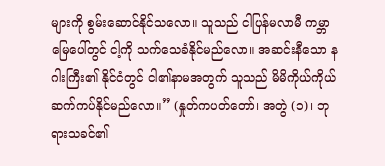များကို စွမ်းဆောင်နိုင်သလော။ သူသည် ငါပြန်မလာမီ ကမ္ဘာမြေပေါ်တွင် ငါ့ကို သက်သေခံနိုင်မည်လော။ အဆင်းနီသော နဂါးကြီး၏ နိုင်ငံတွင် ငါ၏နာမအတွက် သူသည် မိမိကိုယ်ကိုယ် ဆက်ကပ်နိုင်မည်လော။” (နှုတ်ကပတ်တော်၊ အတွဲ (၁)၊ ဘုရားသခင်၏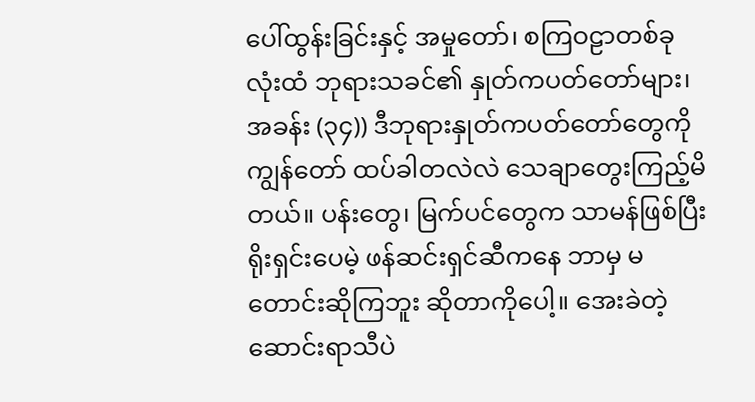ပေါ်ထွန်းခြင်းနှင့် အမှုတော်၊ စကြဝဠာတစ်ခုလုံးထံ ဘုရားသခင်၏ နှုတ်ကပတ်တော်များ၊ အခန်း (၃၄)) ဒီဘုရားနှုတ်ကပတ်တော်တွေကို ကျွန်တော် ထပ်ခါတလဲလဲ သေချာတွေးကြည့်မိတယ်။ ပန်းတွေ၊ မြက်ပင်တွေက သာမန်ဖြစ်ပြီး ရိုးရှင်းပေမဲ့ ဖန်ဆင်းရှင်ဆီကနေ ဘာမှ မတောင်းဆိုကြဘူး ဆိုတာကိုပေါ့။ အေးခဲတဲ့ ဆောင်းရာသီပဲ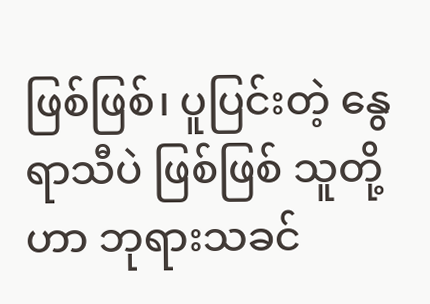ဖြစ်ဖြစ်၊ ပူပြင်းတဲ့ နွေရာသီပဲ ဖြစ်ဖြစ် သူတို့ဟာ ဘုရားသခင်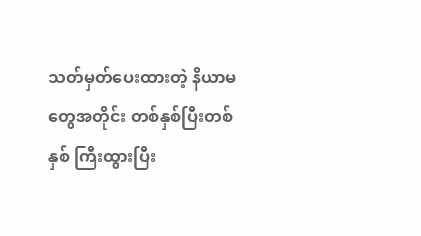သတ်မှတ်ပေးထားတဲ့ နိယာမတွေအတိုင်း တစ်နှစ်ပြီးတစ်နှစ် ကြီးထွားပြီး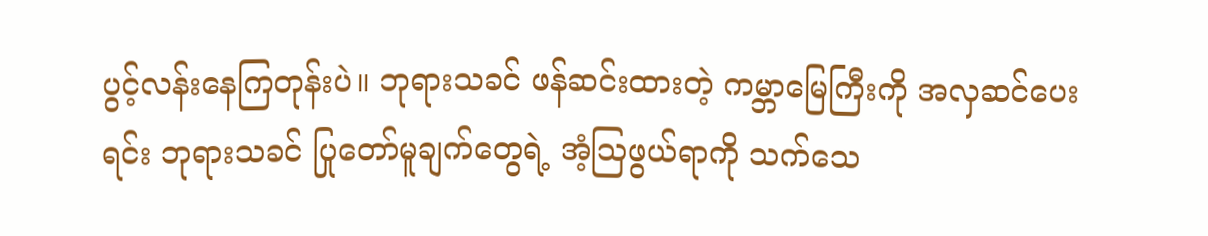ပွင့်လန်းနေကြတုန်းပဲ။ ဘုရားသခင် ဖန်ဆင်းထားတဲ့ ကမ္ဘာမြေကြီးကို အလှဆင်ပေးရင်း ဘုရားသခင် ပြုတော်မူချက်တွေရဲ့ အံ့သြဖွယ်ရာကို သက်သေ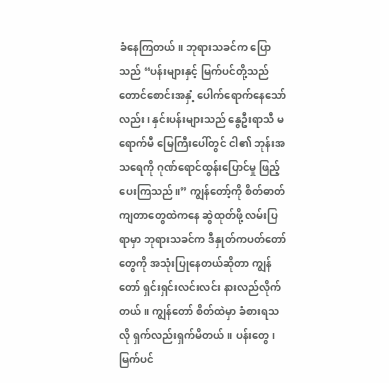ခံနေကြတယ်။ ဘုရားသခင်က ပြောသည် “ပန်းများနှင့် မြက်ပင်တို့သည် တောင်စောင်းအနှံ့ ပေါက်ရောက်နေသော်လည်း၊ နှင်းပန်းများသည် နွေဦးရာသီ မရောက်မီ မြေကြီးပေါ်တွင် ငါ၏ ဘုန်းအသရေကို ဂုဏ်ရောင်ထွန်းပြောင်မှု ဖြည့်ပေးကြသည်။” ကျွန်တော့်ကို စိတ်ဓာတ်ကျတာတွေထဲကနေ ဆွဲထုတ်ဖို့ လမ်းပြရာမှာ ဘုရားသခင်က ဒီနှုတ်ကပတ်တော်တွေကို အသုံးပြုနေတယ်ဆိုတာ ကျွန်တော် ရှင်းရှင်းလင်းလင်း နားလည်လိုက်တယ်။ ကျွန်တော် စိတ်ထဲမှာ ခံစားရသလို ရှက်လည်းရှက်မိတယ်။ ပန်းတွေ၊ မြက်ပင်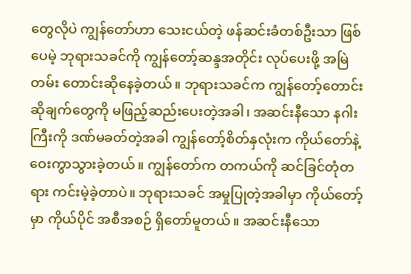တွေလိုပဲ ကျွန်တော်ဟာ သေးငယ်တဲ့ ဖန်ဆင်းခံတစ်ဦးသာ ဖြစ်ပေမဲ့ ဘုရားသခင်ကို ကျွန်တော့်ဆန္ဒအတိုင်း လုပ်ပေးဖို့ အမြဲတမ်း တောင်းဆိုနေခဲ့တယ်။ ဘုရားသခင်က ကျွန်တော့်တောင်းဆိုချက်တွေကို မဖြည့်ဆည်းပေးတဲ့အခါ၊ အဆင်းနီသော နဂါးကြီးကို ဒဏ်မခတ်တဲ့အခါ ကျွန်တော့်စိတ်နှလုံးက ကိုယ်တော်နဲ့ ဝေးကွာသွားခဲ့တယ်။ ကျွန်တော်က တကယ်ကို ဆင်ခြင်တုံတရား ကင်းမဲ့ခဲ့တာပဲ။ ဘုရားသခင် အမှုပြုတဲ့အခါမှာ ကိုယ်တော့်မှာ ကိုယ်ပိုင် အစီအစဉ် ရှိတော်မူတယ်။ အဆင်းနီသော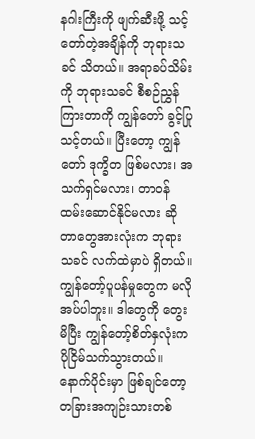နဂါးကြီးကို ဖျက်ဆီးဖို့ သင့်တော်တဲ့အချိန်ကို ဘုရားသခင် သိတယ်။ အရာခပ်သိမ်းကို ဘုရားသခင် စီစဉ်ညွှန်ကြားတာကို ကျွန်တော် ခွင့်ပြုသင့်တယ်။ ပြီးတော့ ကျွန်တော် ဒုက္ခိတ ဖြစ်မလား၊ အသက်ရှင်မလား၊ တာဝန် ထမ်းဆောင်နိုင်မလား ဆိုတာတွေအားလုံးက ဘုရားသခင် လက်ထဲမှာပဲ ရှိတယ်။ ကျွန်တော့်ပူပန်မှုတွေက မလိုအပ်ပါဘူး။ ဒါတွေကို တွေးမိပြီး ကျွန်တော့်စိတ်နှလုံးက ပိုငြိမ်သက်သွားတယ်။
နောက်ပိုင်းမှာ ဖြစ်ချင်တော့တခြားအကျဉ်းသားတစ်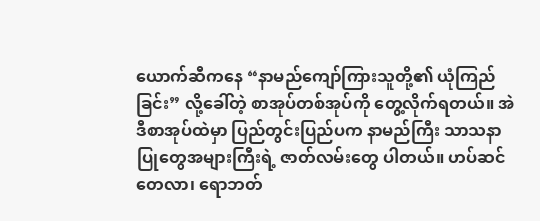ယောက်ဆီကနေ “နာမည်ကျော်ကြားသူတို့၏ ယုံကြည်ခြင်း” လို့ခေါ်တဲ့ စာအုပ်တစ်အုပ်ကို တွေ့လိုက်ရတယ်။ အဲဒီစာအုပ်ထဲမှာ ပြည်တွင်းပြည်ပက နာမည်ကြီး သာသနာပြုတွေအများကြီးရဲ့ ဇာတ်လမ်းတွေ ပါတယ်။ ဟပ်ဆင်တေလာ၊ ရောဘတ်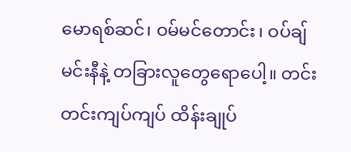မောရစ်ဆင်၊ ဝမ်မင်တောင်း၊ ဝပ်ချ်မင်းနီနဲ့ တခြားလူတွေရောပေါ့။ တင်းတင်းကျပ်ကျပ် ထိန်းချုပ်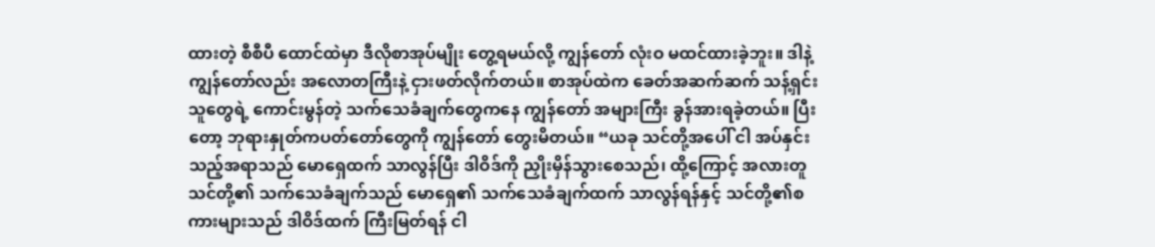ထားတဲ့ စီစီပီ ထောင်ထဲမှာ ဒီလိုစာအုပ်မျိုး တွေ့ရမယ်လို့ ကျွန်တော် လုံးဝ မထင်ထားခဲ့ဘူး။ ဒါနဲ့ ကျွန်တော်လည်း အလောတကြီးနဲ့ ငှားဖတ်လိုက်တယ်။ စာအုပ်ထဲက ခေတ်အဆက်ဆက် သန့်ရှင်းသူတွေရဲ့ ကောင်းမွန်တဲ့ သက်သေခံချက်တွေကနေ ကျွန်တော် အများကြီး ခွန်အားရခဲ့တယ်။ ပြီးတော့ ဘုရားနှုတ်ကပတ်တော်တွေကို ကျွန်တော် တွေးမိတယ်။ “ယခု သင်တို့အပေါ် ငါ အပ်နှင်းသည့်အရာသည် မောရှေထက် သာလွန်ပြီး ဒါဝိဒ်ကို ညှိုးမှိန်သွားစေသည်၊ ထို့ကြောင့် အလားတူ သင်တို့၏ သက်သေခံချက်သည် မောရှေ၏ သက်သေခံချက်ထက် သာလွန်ရန်နှင့် သင်တို့၏စကားများသည် ဒါဝိဒ်ထက် ကြီးမြတ်ရန် ငါ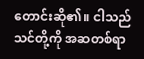တောင်းဆို၏။ ငါသည် သင်တို့ကို အဆတစ်ရာ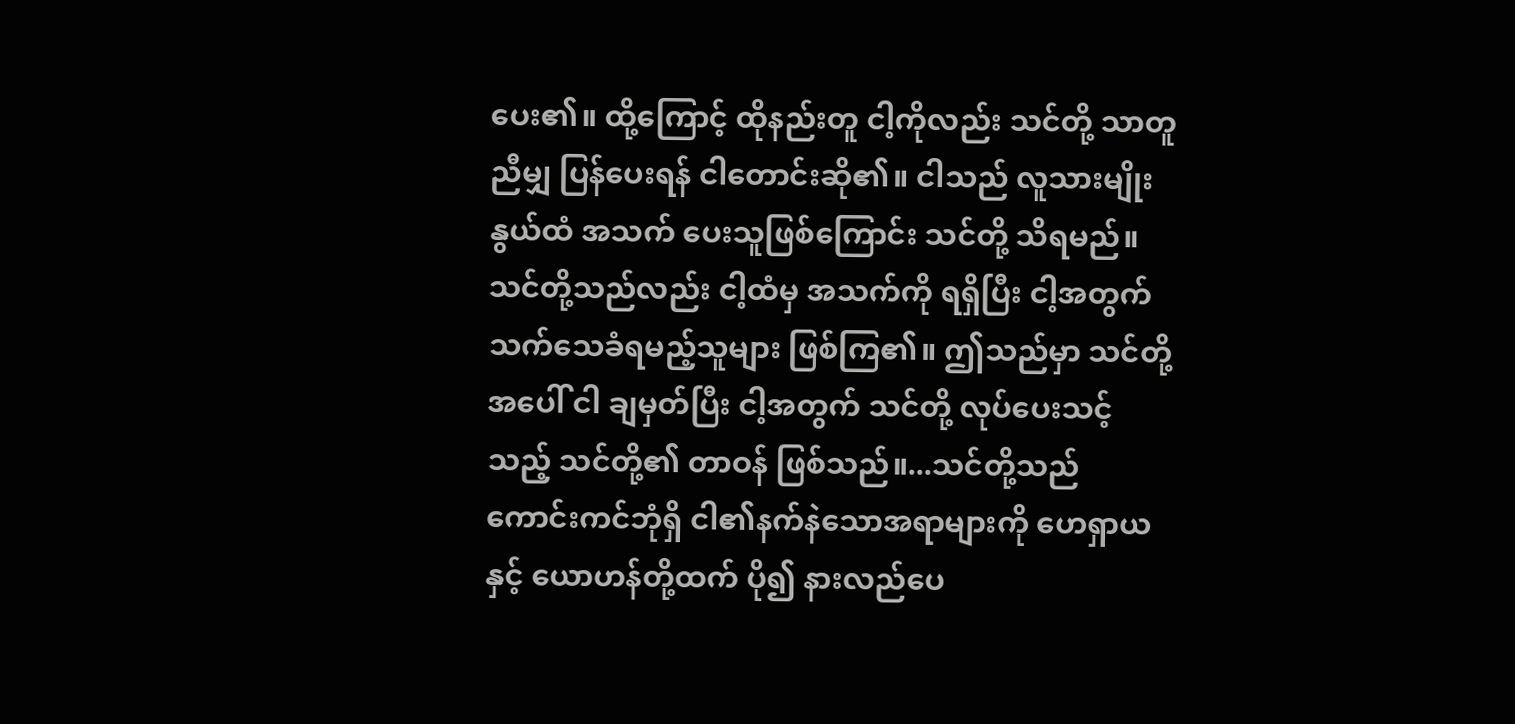ပေး၏။ ထို့ကြောင့် ထိုနည်းတူ ငါ့ကိုလည်း သင်တို့ သာတူညီမျှ ပြန်ပေးရန် ငါတောင်းဆို၏။ ငါသည် လူသားမျိုးနွယ်ထံ အသက် ပေးသူဖြစ်ကြောင်း သင်တို့ သိရမည်။ သင်တို့သည်လည်း ငါ့ထံမှ အသက်ကို ရရှိပြီး ငါ့အတွက် သက်သေခံရမည့်သူများ ဖြစ်ကြ၏။ ဤသည်မှာ သင်တို့အပေါ် ငါ ချမှတ်ပြီး ငါ့အတွက် သင်တို့ လုပ်ပေးသင့်သည့် သင်တို့၏ တာဝန် ဖြစ်သည်။...သင်တို့သည် ကောင်းကင်ဘုံရှိ ငါ၏နက်နဲသောအရာများကို ဟေရှာယနှင့် ယောဟန်တို့ထက် ပို၍ နားလည်ပေ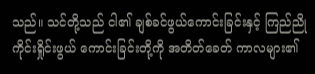သည်။ သင်တို့သည် ငါ၏ ချစ်ခင်ဖွယ်ကောင်းခြင်းနှင့် ကြည်ညို ကိုင်းရှိုင်းဖွယ် ကောင်းခြင်းတို့ကို အတိတ်ခေတ် ကာလများ၏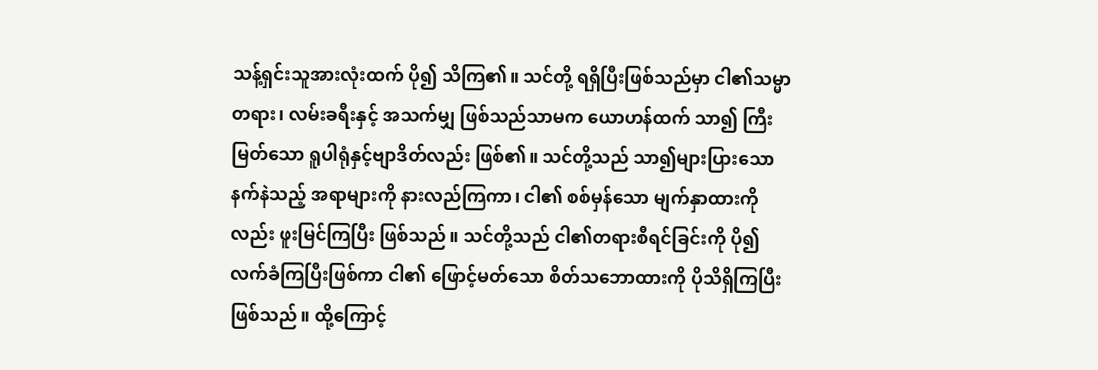သန့်ရှင်းသူအားလုံးထက် ပို၍ သိကြ၏။ သင်တို့ ရရှိပြီးဖြစ်သည်မှာ ငါ၏သမ္မာတရား၊ လမ်းခရီးနှင့် အသက်မျှ ဖြစ်သည်သာမက ယောဟန်ထက် သာ၍ ကြီးမြတ်သော ရူပါရုံနှင့်ဗျာဒိတ်လည်း ဖြစ်၏။ သင်တို့သည် သာ၍များပြားသော နက်နဲသည့် အရာများကို နားလည်ကြကာ၊ ငါ၏ စစ်မှန်သော မျက်နှာထားကိုလည်း ဖူးမြင်ကြပြီး ဖြစ်သည်။ သင်တို့သည် ငါ၏တရားစီရင်ခြင်းကို ပို၍ လက်ခံကြပြီးဖြစ်ကာ ငါ၏ ဖြောင့်မတ်သော စိတ်သဘောထားကို ပိုသိရှိကြပြီးဖြစ်သည်။ ထို့ကြောင့်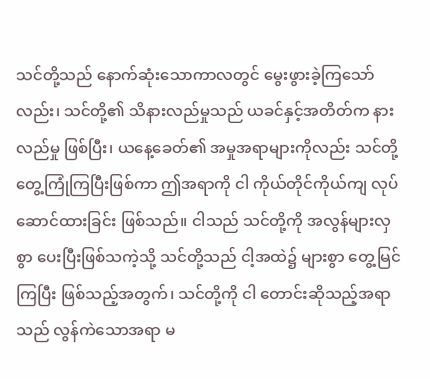သင်တို့သည် နောက်ဆုံးသောကာလတွင် မွေးဖွားခဲ့ကြသော်လည်း၊ သင်တို့၏ သိနားလည်မှုသည် ယခင်နှင့်အတိတ်က နားလည်မှု ဖြစ်ပြီး၊ ယနေ့ခေတ်၏ အမှုအရာများကိုလည်း သင်တို့ တွေ့ကြုံကြပြီးဖြစ်ကာ ဤအရာကို ငါ ကိုယ်တိုင်ကိုယ်ကျ လုပ်ဆောင်ထားခြင်း ဖြစ်သည်။ ငါသည် သင်တို့ကို အလွန်များလှစွာ ပေးပြီးဖြစ်သကဲ့သို့ သင်တို့သည် ငါ့အထဲ၌ များစွာ တွေ့မြင်ကြပြီး ဖြစ်သည့်အတွက်၊ သင်တို့ကို ငါ တောင်းဆိုသည့်အရာသည် လွန်ကဲသောအရာ မ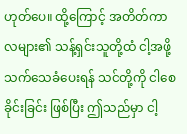ဟုတ်ပေ။ ထို့ကြောင့် အတိတ်ကာလများ၏ သန့်ရှင်းသူတို့ထံ ငါ့အဖို့ သက်သေခံပေးရန် သင်တို့ကို ငါစေခိုင်းခြင်း ဖြစ်ပြီး ဤသည်မှာ ငါ့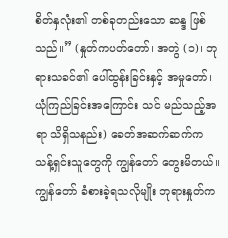စိတ်နှလုံး၏ တစ်ခုတည်းသော ဆန္ဒ ဖြစ်သည်။” (နှုတ်ကပတ်တော်၊ အတွဲ (၁)၊ ဘုရားသခင်၏ ပေါ်ထွန်းခြင်းနှင့် အမှုတော်၊ ယုံကြည်ခြင်းအကြောင်း သင် မည်သည့်အရာ သိရှိသနည်း) ခေတ်အဆက်ဆက်က သန့်ရှင်းသူတွေကို ကျွန်တော် တွေးမိတယ်။ ကျွန်တော် ခံစားခဲ့ရသလိုမျိုး ဘုရားနှုတ်က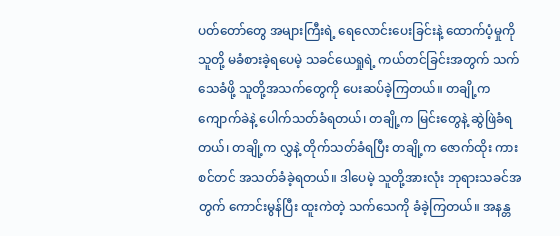ပတ်တော်တွေ အများကြီးရဲ့ ရေလောင်းပေးခြင်းနဲ့ ထောက်ပံ့မှုကို သူတို့ မခံစားခဲ့ရပေမဲ့ သခင်ယေရှုရဲ့ ကယ်တင်ခြင်းအတွက် သက်သေခံဖို့ သူတို့အသက်တွေကို ပေးဆပ်ခဲ့ကြတယ်။ တချို့က ကျောက်ခဲနဲ့ ပေါက်သတ်ခံရတယ်၊ တချို့က မြင်းတွေနဲ့ ဆွဲဖြဲခံရတယ်၊ တချို့က လွှနဲ့ တိုက်သတ်ခံရပြီး တချို့က ဇောက်ထိုး ကားစင်တင် အသတ်ခံခဲ့ရတယ်။ ဒါပေမဲ့ သူတို့အားလုံး ဘုရားသခင်အတွက် ကောင်းမွန်ပြီး ထူးကဲတဲ့ သက်သေကို ခံခဲ့ကြတယ်။ အနန္တ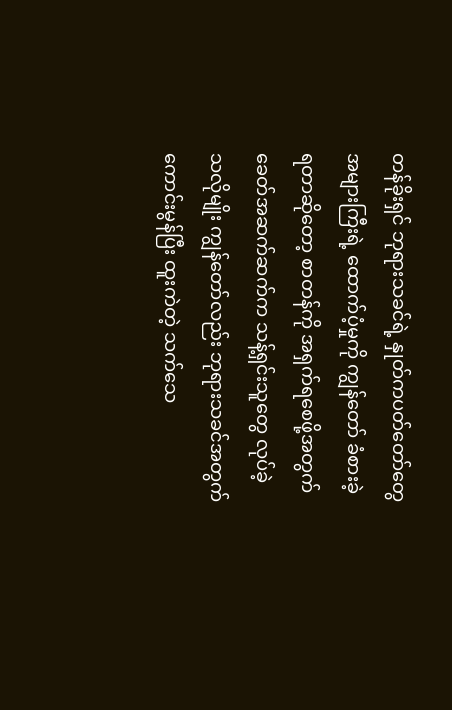တန်ခိုးရှင် ဘုရားသခင်ရဲ့ နှုတ်ကပတ်တော်တွေ အများကြီးရဲ့ ထောက်ပံ့မှုကို ကျွန်တော် ခံစားခဲ့ရတာဆိုတော့ စာတန်ကို အရှက်ရစေဖို့အတွက် ခေတ်အဆက်ဆက်က သန့်ရှင်းသူတွေ လုပ်ခဲ့သလိုမျိုး ကျွန်တော်လည်း ဘုရားသခင်အတွက် ကောင်းမွန်ပြီး ထူးကဲတဲ့ သက်သေ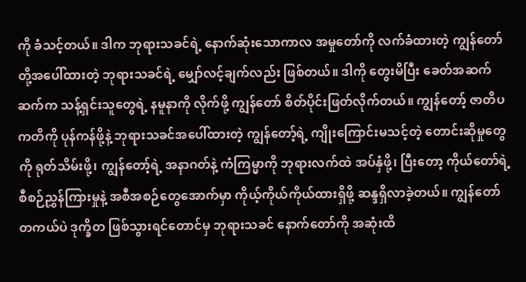ကို ခံသင့်တယ်။ ဒါက ဘုရားသခင်ရဲ့ နောက်ဆုံးသောကာလ အမှုတော်ကို လက်ခံထားတဲ့ ကျွန်တော်တို့အပေါ်ထားတဲ့ ဘုရားသခင်ရဲ့ မျှော်လင့်ချက်လည်း ဖြစ်တယ်။ ဒါကို တွေးမိပြီး ခေတ်အဆက်ဆက်က သန့်ရှင်းသူတွေရဲ့ နမူနာကို လိုက်ဖို့ ကျွန်တော် စိတ်ပိုင်းဖြတ်လိုက်တယ်။ ကျွန်တော့် ဇာတိပကတိကို ပုန်ကန်ဖို့နဲ့ ဘုရားသခင်အပေါ်ထားတဲ့ ကျွန်တော့်ရဲ့ ကျိုးကြောင်းမသင့်တဲ့ တောင်းဆိုမှုတွေကို ရုတ်သိမ်းဖို့၊ ကျွန်တော့်ရဲ့ အနာဂတ်နဲ့ ကံကြမ္မာကို ဘုရားလက်ထဲ အပ်နှံဖို့၊ ပြီးတော့ ကိုယ်တော်ရဲ့ စီစဉ်ညွှန်ကြားမှုနဲ့ အစီအစဉ်တွေအောက်မှာ ကိုယ့်ကိုယ်ကိုယ်ထားရှိဖို့ ဆန္ဒရှိလာခဲ့တယ်။ ကျွန်တော် တကယ်ပဲ ဒုက္ခိတ ဖြစ်သွားရင်တောင်မှ ဘုရားသခင် နောက်တော်ကို အဆုံးထိ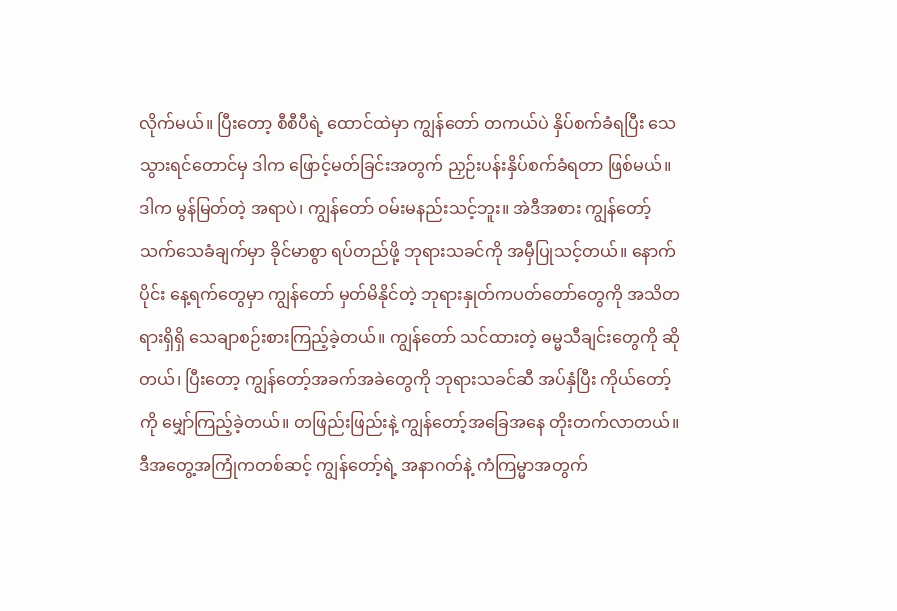လိုက်မယ်။ ပြီးတော့ စီစီပီရဲ့ ထောင်ထဲမှာ ကျွန်တော် တကယ်ပဲ နှိပ်စက်ခံရပြီး သေသွားရင်တောင်မှ ဒါက ဖြောင့်မတ်ခြင်းအတွက် ညှဉ်းပန်းနှိပ်စက်ခံရတာ ဖြစ်မယ်။ ဒါက မွန်မြတ်တဲ့ အရာပဲ၊ ကျွန်တော် ဝမ်းမနည်းသင့်ဘူး။ အဲဒီအစား ကျွန်တော့်သက်သေခံချက်မှာ ခိုင်မာစွာ ရပ်တည်ဖို့ ဘုရားသခင်ကို အမှီပြုသင့်တယ်။ နောက်ပိုင်း နေ့ရက်တွေမှာ ကျွန်တော် မှတ်မိနိုင်တဲ့ ဘုရားနှုတ်ကပတ်တော်တွေကို အသိတရားရှိရှိ သေချာစဉ်းစားကြည့်ခဲ့တယ်။ ကျွန်တော် သင်ထားတဲ့ ဓမ္မသီချင်းတွေကို ဆိုတယ်၊ ပြီးတော့ ကျွန်တော့်အခက်အခဲတွေကို ဘုရားသခင်ဆီ အပ်နှံပြီး ကိုယ်တော့်ကို မျှော်ကြည့်ခဲ့တယ်။ တဖြည်းဖြည်းနဲ့ ကျွန်တော့်အခြေအနေ တိုးတက်လာတယ်။
ဒီအတွေ့အကြုံကတစ်ဆင့် ကျွန်တော့်ရဲ့ အနာဂတ်နဲ့ ကံကြမ္မာအတွက်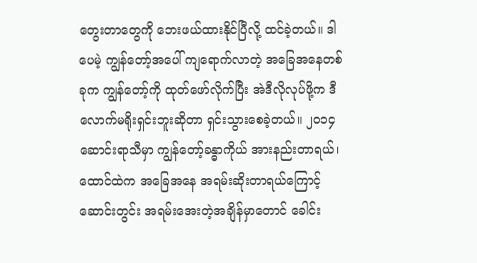တွေးတာတွေကို ဘေးဖယ်ထားနိုင်ပြီလို့ ထင်ခဲ့တယ်။ ဒါပေမဲ့ ကျွန်တော့်အပေါ် ကျရောက်လာတဲ့ အခြေအနေတစ်ခုက ကျွန်တော့်ကို ထုတ်ဖော်လိုက်ပြီး အဲဒီလိုလုပ်ဖို့က ဒီလောက်မရိုးရှင်းဘူးဆိုတာ ရှင်းသွားစေခဲ့တယ်။ ၂၀၁၄ ဆောင်းရာသီမှာ ကျွန်တော့်ခန္ဓာကိုယ် အားနည်းတာရယ်၊ ထောင်ထဲက အခြေအနေ အရမ်းဆိုးတာရယ်ကြောင့် ဆောင်းတွင်း အရမ်းအေးတဲ့အချိန်မှာတောင် ခေါင်း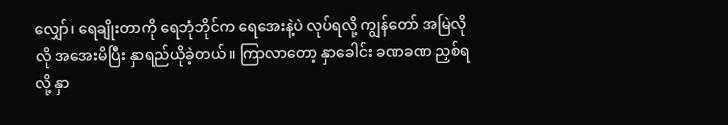လျှော်၊ ရေချိုးတာကို ရေဘုံဘိုင်က ရေအေးနဲ့ပဲ လုပ်ရလို့ ကျွန်တော် အမြဲလိုလို အအေးမိပြီး နှာရည်ယိုခဲ့တယ်။ ကြာလာတော့ နှာခေါင်း ခဏခဏ ညှစ်ရလို့ နှာ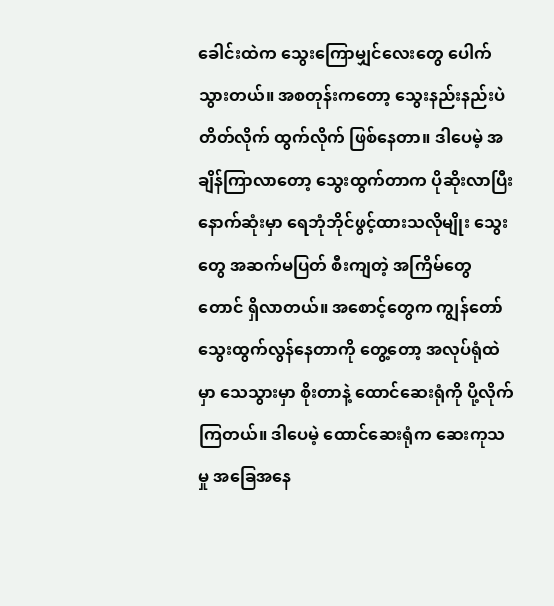ခေါင်းထဲက သွေးကြောမျှင်လေးတွေ ပေါက်သွားတယ်။ အစတုန်းကတော့ သွေးနည်းနည်းပဲ တိတ်လိုက် ထွက်လိုက် ဖြစ်နေတာ။ ဒါပေမဲ့ အချိန်ကြာလာတော့ သွေးထွက်တာက ပိုဆိုးလာပြီး နောက်ဆုံးမှာ ရေဘုံဘိုင်ဖွင့်ထားသလိုမျိုး သွေးတွေ အဆက်မပြတ် စီးကျတဲ့ အကြိမ်တွေတောင် ရှိလာတယ်။ အစောင့်တွေက ကျွန်တော် သွေးထွက်လွန်နေတာကို တွေ့တော့ အလုပ်ရုံထဲမှာ သေသွားမှာ စိုးတာနဲ့ ထောင်ဆေးရုံကို ပို့လိုက်ကြတယ်။ ဒါပေမဲ့ ထောင်ဆေးရုံက ဆေးကုသမှု အခြေအနေ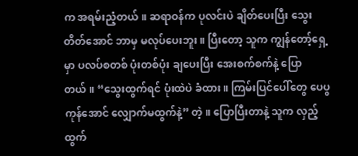က အရမ်းညံ့တယ်။ ဆရာဝန်က ပုလင်းပဲ ချိတ်ပေးပြီး သွေးတိတ်အောင် ဘာမှ မလုပ်ပေးဘူး။ ပြီးတော့ သူက ကျွန်တော့်ရှေ့မှာ ပလပ်စတစ် ပုံးတစ်ပုံး ချပေးပြီး အေးစက်စက်နဲ့ ပြောတယ်။ “သွေးထွက်ရင် ပုံးထဲပဲ ခံထား။ ကြမ်းပြင်ပေါ်တွေ ပေပွကုန်အောင် လျှောက်မထွက်နဲ့” တဲ့။ ပြောပြီးတာနဲ့ သူက လှည့်ထွက်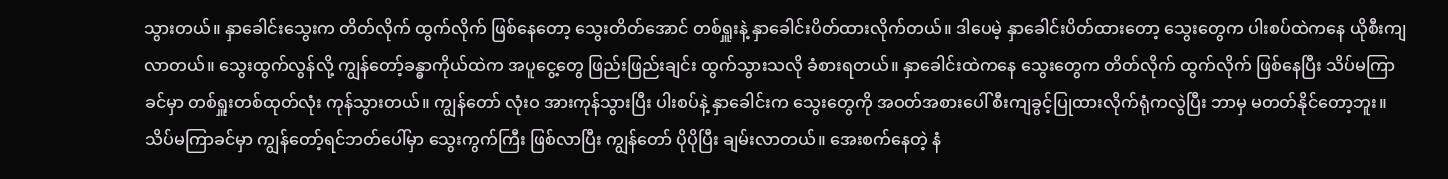သွားတယ်။ နှာခေါင်းသွေးက တိတ်လိုက် ထွက်လိုက် ဖြစ်နေတော့ သွေးတိတ်အောင် တစ်ရှူးနဲ့ နှာခေါင်းပိတ်ထားလိုက်တယ်။ ဒါပေမဲ့ နှာခေါင်းပိတ်ထားတော့ သွေးတွေက ပါးစပ်ထဲကနေ ယိုစီးကျလာတယ်။ သွေးထွက်လွန်လို့ ကျွန်တော့်ခန္ဓာကိုယ်ထဲက အပူငွေ့တွေ ဖြည်းဖြည်းချင်း ထွက်သွားသလို ခံစားရတယ်။ နှာခေါင်းထဲကနေ သွေးတွေက တိတ်လိုက် ထွက်လိုက် ဖြစ်နေပြီး သိပ်မကြာခင်မှာ တစ်ရှူးတစ်ထုတ်လုံး ကုန်သွားတယ်။ ကျွန်တော် လုံးဝ အားကုန်သွားပြီး ပါးစပ်နဲ့ နှာခေါင်းက သွေးတွေကို အဝတ်အစားပေါ် စီးကျခွင့်ပြုထားလိုက်ရုံကလွဲပြီး ဘာမှ မတတ်နိုင်တော့ဘူး။ သိပ်မကြာခင်မှာ ကျွန်တော့်ရင်ဘတ်ပေါ်မှာ သွေးကွက်ကြီး ဖြစ်လာပြီး ကျွန်တော် ပိုပိုပြီး ချမ်းလာတယ်။ အေးစက်နေတဲ့ နံ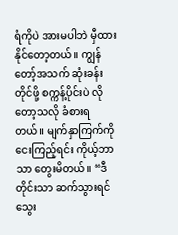ရံကိုပဲ အားမပါဘဲ မှီထားနိုင်တော့တယ်။ ကျွန်တော့်အသက် ဆုံးခန်းတိုင်ဖို့ စက္ကန့်ပိုင်းပဲ လိုတော့သလို ခံစားရတယ်။ မျက်နှာကြက်ကို ငေးကြည့်ရင်း ကိုယ့်ဘာသာ တွေးမိတယ်။ “ဒီတိုင်းသာ ဆက်သွားရင် သွေး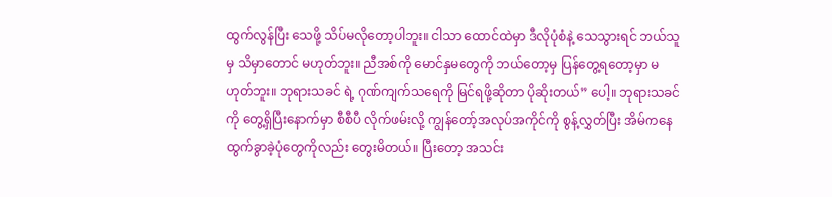ထွက်လွန်ပြီး သေဖို့ သိပ်မလိုတော့ပါဘူး။ ငါသာ ထောင်ထဲမှာ ဒီလိုပုံစံနဲ့ သေသွားရင် ဘယ်သူမှ သိမှာတောင် မဟုတ်ဘူး။ ညီအစ်ကို မောင်နှမတွေကို ဘယ်တော့မှ ပြန်တွေ့ရတော့မှာ မဟုတ်ဘူး။ ဘုရားသခင် ရဲ့ ဂုဏ်ကျက်သရေကို မြင်ရဖို့ဆိုတာ ပိုဆိုးတယ်” ပေါ့။ ဘုရားသခင်ကို တွေ့ရှိပြီးနောက်မှာ စီစီပီ လိုက်ဖမ်းလို့ ကျွန်တော့်အလုပ်အကိုင်ကို စွန့်လွှတ်ပြီး အိမ်ကနေ ထွက်ခွာခဲ့ပုံတွေကိုလည်း တွေးမိတယ်။ ပြီးတော့ အသင်း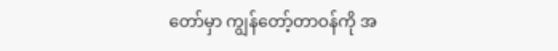တော်မှာ ကျွန်တော့်တာဝန်ကို အ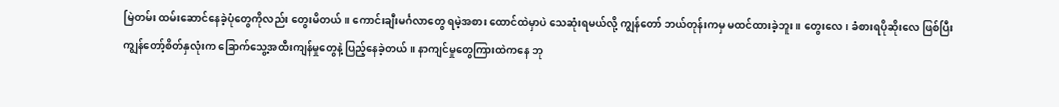မြဲတမ်း ထမ်းဆောင်နေခဲ့ပုံတွေကိုလည်း တွေးမိတယ်။ ကောင်းချီးမင်္ဂလာတွေ ရမဲ့အစား ထောင်ထဲမှာပဲ သေဆုံးရမယ်လို့ ကျွန်တော် ဘယ်တုန်းကမှ မထင်ထားခဲ့ဘူး။ တွေးလေ၊ ခံစားရပိုဆိုးလေ ဖြစ်ပြီး ကျွန်တော့်စိတ်နှလုံးက ခြောက်သွေ့အထီးကျန်မှုတွေနဲ့ ပြည့်နေခဲ့တယ်။ နာကျင်မှုတွေကြားထဲကနေ ဘု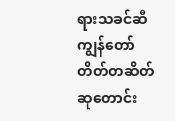ရားသခင်ဆီ ကျွန်တော် တိတ်တဆိတ် ဆုတောင်း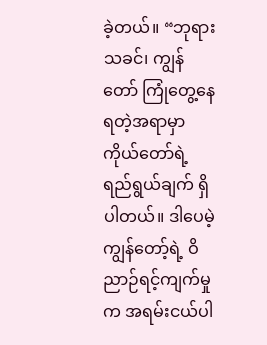ခဲ့တယ်။ “ဘုရားသခင်၊ ကျွန်တော် ကြုံတွေ့နေရတဲ့အရာမှာ ကိုယ်တော်ရဲ့ ရည်ရွယ်ချက် ရှိပါတယ်။ ဒါပေမဲ့ ကျွန်တော့်ရဲ့ ဝိညာဉ်ရင့်ကျက်မှုက အရမ်းငယ်ပါ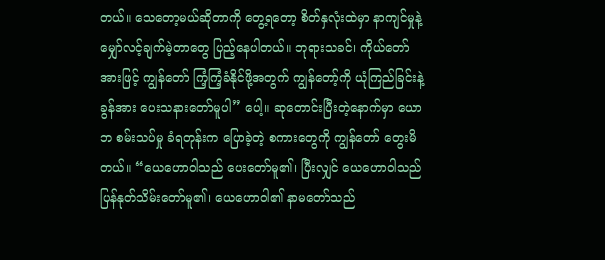တယ်။ သေတော့မယ်ဆိုတာကို တွေ့ရတော့ စိတ်နှလုံးထဲမှာ နာကျင်မှုနဲ့ မျှော်လင့်ချက်မဲ့တာတွေ ပြည့်နေပါတယ်။ ဘုရားသခင်၊ ကိုယ်တော်အားဖြင့် ကျွန်တော် ကြံ့ကြံ့ခံနိုင်ဖို့အတွက် ကျွန်တော့်ကို ယုံကြည်ခြင်းနဲ့ ခွန်အား ပေးသနားတော်မူပါ” ပေါ့။ ဆုတောင်းပြီးတဲ့နောက်မှာ ယောဘ စမ်းသပ်မှု ခံရတုန်းက ပြောခဲ့တဲ့ စကားတွေကို ကျွန်တော် တွေးမိတယ်။ “ယေဟောဝါသည် ပေးတော်မူ၏၊ ပြီးလျှင် ယေဟောဝါသည် ပြန်နုတ်သိမ်းတော်မူ၏၊ ယေဟောဝါ၏ နာမတော်သည်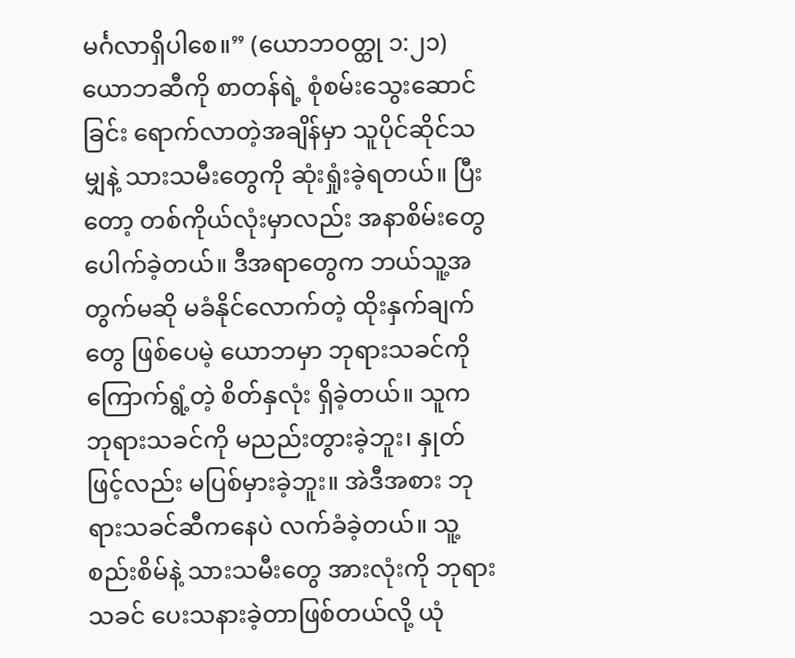မင်္ဂလာရှိပါစေ။” (ယောဘဝတ္ထု ၁:၂၁) ယောဘဆီကို စာတန်ရဲ့ စုံစမ်းသွေးဆောင်ခြင်း ရောက်လာတဲ့အချိန်မှာ သူပိုင်ဆိုင်သမျှနဲ့ သားသမီးတွေကို ဆုံးရှုံးခဲ့ရတယ်။ ပြီးတော့ တစ်ကိုယ်လုံးမှာလည်း အနာစိမ်းတွေ ပေါက်ခဲ့တယ်။ ဒီအရာတွေက ဘယ်သူ့အတွက်မဆို မခံနိုင်လောက်တဲ့ ထိုးနှက်ချက်တွေ ဖြစ်ပေမဲ့ ယောဘမှာ ဘုရားသခင်ကို ကြောက်ရွံ့တဲ့ စိတ်နှလုံး ရှိခဲ့တယ်။ သူက ဘုရားသခင်ကို မညည်းတွားခဲ့ဘူး၊ နှုတ်ဖြင့်လည်း မပြစ်မှားခဲ့ဘူး။ အဲဒီအစား ဘုရားသခင်ဆီကနေပဲ လက်ခံခဲ့တယ်။ သူ့စည်းစိမ်နဲ့ သားသမီးတွေ အားလုံးကို ဘုရားသခင် ပေးသနားခဲ့တာဖြစ်တယ်လို့ ယုံ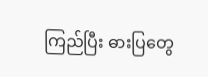ကြည်ပြီး ဓားပြတွေ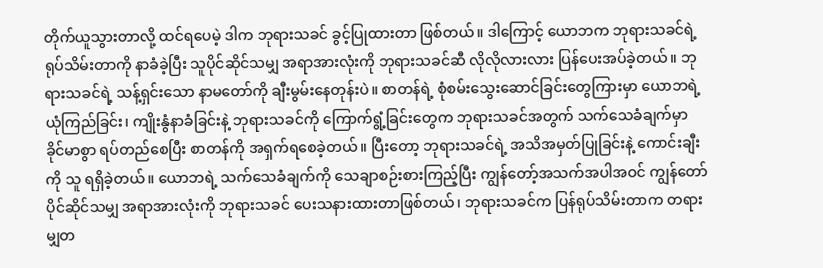တိုက်ယူသွားတာလို့ ထင်ရပေမဲ့ ဒါက ဘုရားသခင် ခွင့်ပြုထားတာ ဖြစ်တယ်။ ဒါကြောင့် ယောဘက ဘုရားသခင်ရဲ့ ရုပ်သိမ်းတာကို နာခံခဲ့ပြီး သူပိုင်ဆိုင်သမျှ အရာအားလုံးကို ဘုရားသခင်ဆီ လိုလိုလားလား ပြန်ပေးအပ်ခဲ့တယ်။ ဘုရားသခင်ရဲ့ သန့်ရှင်းသော နာမတော်ကို ချီးမွမ်းနေတုန်းပဲ။ စာတန်ရဲ့ စုံစမ်းသွေးဆောင်ခြင်းတွေကြားမှာ ယောဘရဲ့ ယုံကြည်ခြင်း၊ ကျိုးနွံနာခံခြင်းနဲ့ ဘုရားသခင်ကို ကြောက်ရွံ့ခြင်းတွေက ဘုရားသခင်အတွက် သက်သေခံချက်မှာ ခိုင်မာစွာ ရပ်တည်စေပြီး စာတန်ကို အရှက်ရစေခဲ့တယ်။ ပြီးတော့ ဘုရားသခင်ရဲ့ အသိအမှတ်ပြုခြင်းနဲ့ ကောင်းချီးကို သူ ရရှိခဲ့တယ်။ ယောဘရဲ့ သက်သေခံချက်ကို သေချာစဉ်းစားကြည့်ပြီး ကျွန်တော့်အသက်အပါအဝင် ကျွန်တော် ပိုင်ဆိုင်သမျှ အရာအားလုံးကို ဘုရားသခင် ပေးသနားထားတာဖြစ်တယ်၊ ဘုရားသခင်က ပြန်ရုပ်သိမ်းတာက တရားမျှတ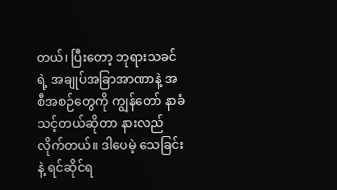တယ်၊ ပြီးတော့ ဘုရားသခင်ရဲ့ အချုပ်အခြာအာဏာနဲ့ အစီအစဉ်တွေကို ကျွန်တော် နာခံသင့်တယ်ဆိုတာ နားလည်လိုက်တယ်။ ဒါပေမဲ့ သေခြင်းနဲ့ ရင်ဆိုင်ရ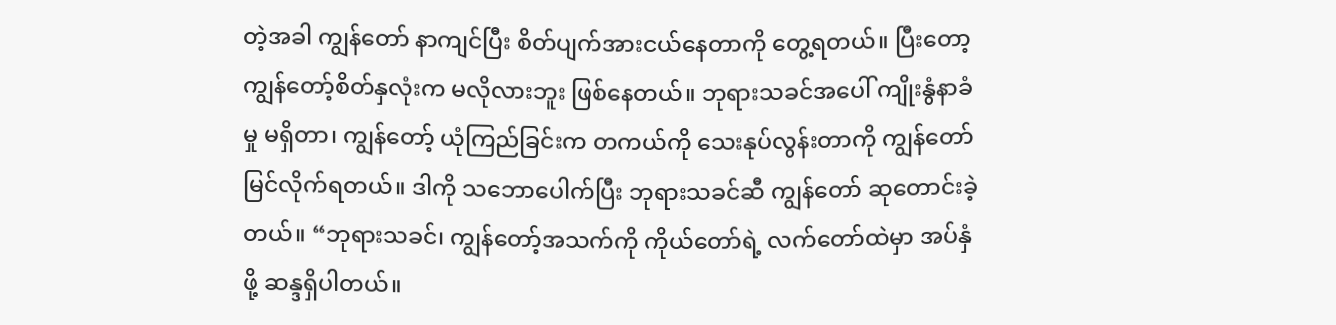တဲ့အခါ ကျွန်တော် နာကျင်ပြီး စိတ်ပျက်အားငယ်နေတာကို တွေ့ရတယ်။ ပြီးတော့ ကျွန်တော့်စိတ်နှလုံးက မလိုလားဘူး ဖြစ်နေတယ်။ ဘုရားသခင်အပေါ် ကျိုးနွံနာခံမှု မရှိတာ၊ ကျွန်တော့် ယုံကြည်ခြင်းက တကယ်ကို သေးနုပ်လွန်းတာကို ကျွန်တော် မြင်လိုက်ရတယ်။ ဒါကို သဘောပေါက်ပြီး ဘုရားသခင်ဆီ ကျွန်တော် ဆုတောင်းခဲ့တယ်။ “ဘုရားသခင်၊ ကျွန်တော့်အသက်ကို ကိုယ်တော်ရဲ့ လက်တော်ထဲမှာ အပ်နှံဖို့ ဆန္ဒရှိပါတယ်။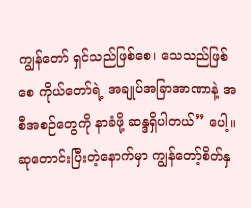ကျွန်တော် ရှင်သည်ဖြစ်စေ၊ သေသည်ဖြစ်စေ ကိုယ်တော်ရဲ့ အချုပ်အခြာအာဏာနဲ့ အစီအစဉ်တွေကို နာခံဖို့ ဆန္ဒရှိပါတယ်” ပေါ့။ ဆုတောင်းပြီးတဲ့နောက်မှာ ကျွန်တော့်စိတ်နှ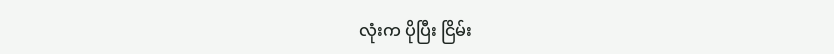လုံးက ပိုပြီး ငြိမ်း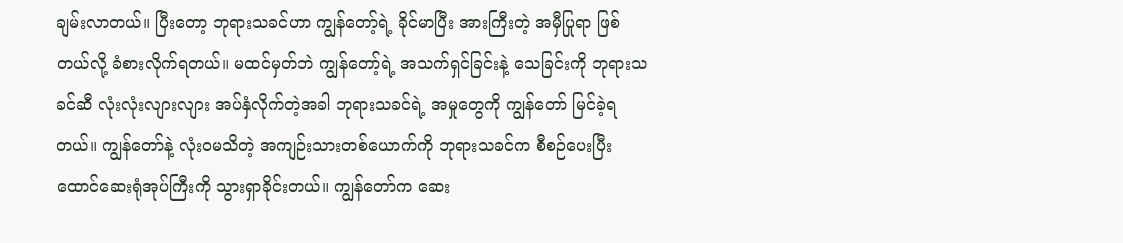ချမ်းလာတယ်။ ပြီးတော့ ဘုရားသခင်ဟာ ကျွန်တော့်ရဲ့ ခိုင်မာပြီး အားကြီးတဲ့ အမှီပြုရာ ဖြစ်တယ်လို့ ခံစားလိုက်ရတယ်။ မထင်မှတ်ဘဲ ကျွန်တော့်ရဲ့ အသက်ရှင်ခြင်းနဲ့ သေခြင်းကို ဘုရားသခင်ဆီ လုံးလုံးလျားလျား အပ်နှံလိုက်တဲ့အခါ ဘုရားသခင်ရဲ့ အမှုတွေကို ကျွန်တော် မြင်ခဲ့ရတယ်။ ကျွန်တော်နဲ့ လုံးဝမသိတဲ့ အကျဉ်းသားတစ်ယောက်ကို ဘုရားသခင်က စီစဉ်ပေးပြီး ထောင်ဆေးရုံအုပ်ကြီးကို သွားရှာခိုင်းတယ်။ ကျွန်တော်က ဆေး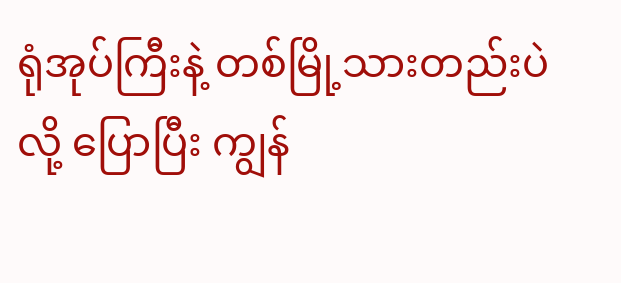ရုံအုပ်ကြီးနဲ့ တစ်မြို့သားတည်းပဲလို့ ပြောပြီး ကျွန်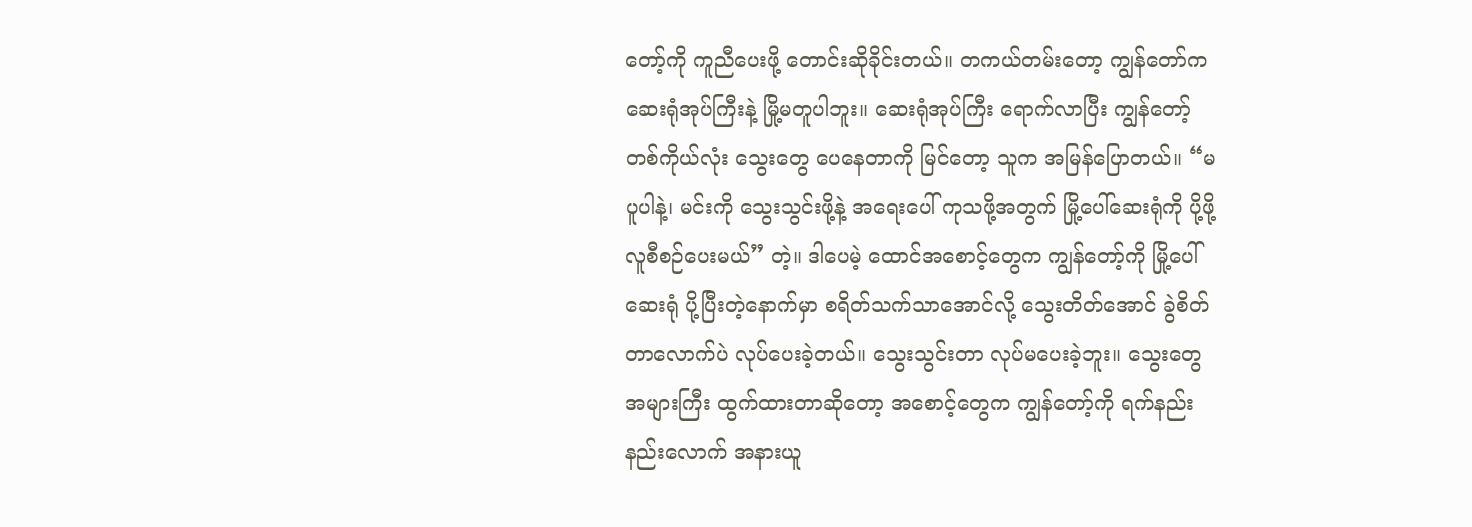တော့်ကို ကူညီပေးဖို့ တောင်းဆိုခိုင်းတယ်။ တကယ်တမ်းတော့ ကျွန်တော်က ဆေးရုံအုပ်ကြီးနဲ့ မြို့မတူပါဘူး။ ဆေးရုံအုပ်ကြီး ရောက်လာပြီး ကျွန်တော့်တစ်ကိုယ်လုံး သွေးတွေ ပေနေတာကို မြင်တော့ သူက အမြန်ပြောတယ်။ “မပူပါနဲ့၊ မင်းကို သွေးသွင်းဖို့နဲ့ အရေးပေါ် ကုသဖို့အတွက် မြို့ပေါ်ဆေးရုံကို ပို့ဖို့ လူစီစဉ်ပေးမယ်” တဲ့။ ဒါပေမဲ့ ထောင်အစောင့်တွေက ကျွန်တော့်ကို မြို့ပေါ်ဆေးရုံ ပို့ပြီးတဲ့နောက်မှာ စရိတ်သက်သာအောင်လို့ သွေးတိတ်အောင် ခွဲစိတ်တာလောက်ပဲ လုပ်ပေးခဲ့တယ်။ သွေးသွင်းတာ လုပ်မပေးခဲ့ဘူး။ သွေးတွေ အများကြီး ထွက်ထားတာဆိုတော့ အစောင့်တွေက ကျွန်တော့်ကို ရက်နည်းနည်းလောက် အနားယူ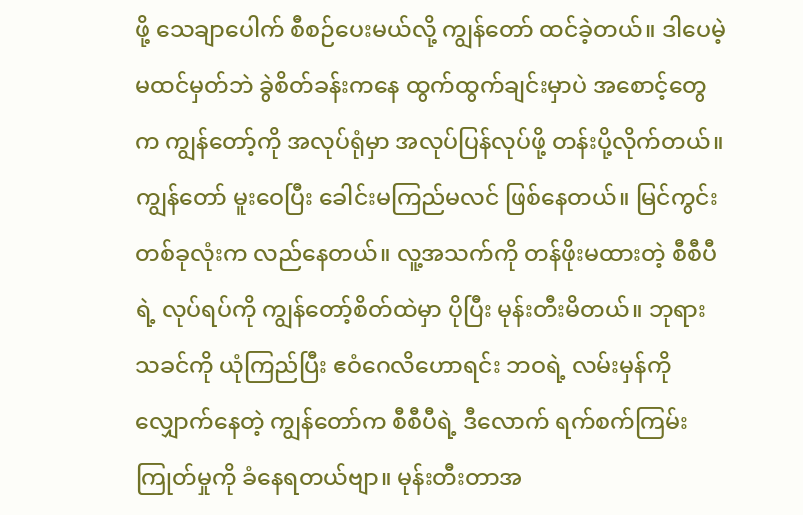ဖို့ သေချာပေါက် စီစဉ်ပေးမယ်လို့ ကျွန်တော် ထင်ခဲ့တယ်။ ဒါပေမဲ့ မထင်မှတ်ဘဲ ခွဲစိတ်ခန်းကနေ ထွက်ထွက်ချင်းမှာပဲ အစောင့်တွေက ကျွန်တော့်ကို အလုပ်ရုံမှာ အလုပ်ပြန်လုပ်ဖို့ တန်းပို့လိုက်တယ်။ ကျွန်တော် မူးဝေပြီး ခေါင်းမကြည်မလင် ဖြစ်နေတယ်။ မြင်ကွင်းတစ်ခုလုံးက လည်နေတယ်။ လူ့အသက်ကို တန်ဖိုးမထားတဲ့ စီစီပီရဲ့ လုပ်ရပ်ကို ကျွန်တော့်စိတ်ထဲမှာ ပိုပြီး မုန်းတီးမိတယ်။ ဘုရားသခင်ကို ယုံကြည်ပြီး ဧဝံဂေလိဟောရင်း ဘဝရဲ့ လမ်းမှန်ကို လျှောက်နေတဲ့ ကျွန်တော်က စီစီပီရဲ့ ဒီလောက် ရက်စက်ကြမ်းကြုတ်မှုကို ခံနေရတယ်ဗျာ။ မုန်းတီးတာအ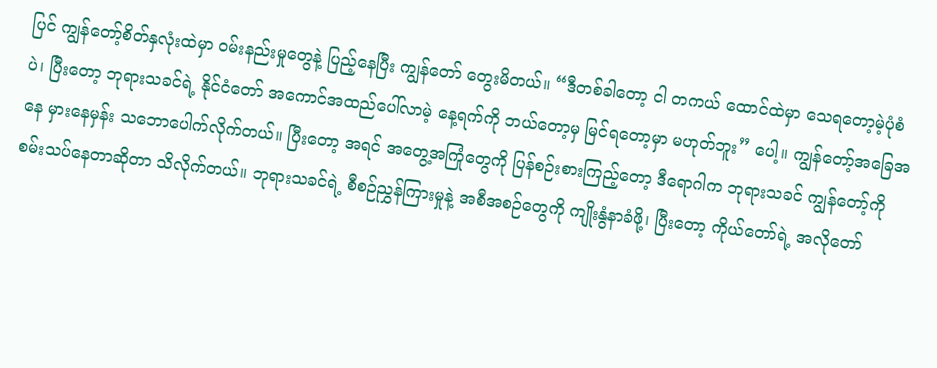ပြင် ကျွန်တော့်စိတ်နှလုံးထဲမှာ ဝမ်းနည်းမှုတွေနဲ့ ပြည့်နေပြီး ကျွန်တော် တွေးမိတယ်။ “ဒီတစ်ခါတော့ ငါ တကယ် ထောင်ထဲမှာ သေရတော့မဲ့ပုံစံပဲ၊ ပြီးတော့ ဘုရားသခင်ရဲ့ နိုင်ငံတော် အကောင်အထည်ပေါ်လာမဲ့ နေ့ရက်ကို ဘယ်တော့မှ မြင်ရတော့မှာ မဟုတ်ဘူး” ပေါ့။ ကျွန်တော့်အခြေအနေ မှားနေမှန်း သဘောပေါက်လိုက်တယ်။ ပြီးတော့ အရင် အတွေ့အကြုံတွေကို ပြန်စဉ်းစားကြည့်တော့ ဒီရောဂါက ဘုရားသခင် ကျွန်တော့်ကို စမ်းသပ်နေတာဆိုတာ သိလိုက်တယ်။ ဘုရားသခင်ရဲ့ စီစဉ်ညွှန်ကြားမှုနဲ့ အစီအစဉ်တွေကို ကျိုးနွံနာခံဖို့၊ ပြီးတော့ ကိုယ်တော်ရဲ့ အလိုတော်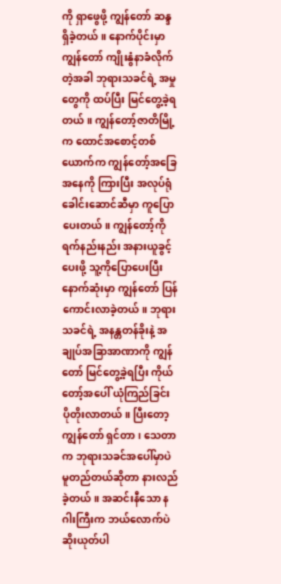ကို ရှာဖွေဖို့ ကျွန်တော် ဆန္ဒရှိခဲ့တယ်။ နောက်ပိုင်းမှာ ကျွန်တော် ကျိုးနွံနာခံလိုက်တဲ့အခါ ဘုရားသခင်ရဲ့ အမှုတွေကို ထပ်ပြီး မြင်တွေ့ခဲ့ရတယ်။ ကျွန်တော့်ဇာတိမြို့က ထောင်အစောင့်တစ်ယောက်က ကျွန်တော့်အခြေအနေကို ကြားပြီး အလုပ်ရုံခေါင်းဆောင်ဆီမှာ ကူပြောပေးတယ်။ ကျွန်တော့်ကို ရက်နည်းနည်း အနားယူခွင့်ပေးဖို့ သူ့ကိုပြောပေးပြီး နောက်ဆုံးမှာ ကျွန်တော် ပြန်ကောင်းလာခဲ့တယ်။ ဘုရားသခင်ရဲ့ အနန္တတန်ခိုးနဲ့ အချုပ်အခြာအာဏာကို ကျွန်တော် မြင်တွေ့ခဲ့ရပြီး ကိုယ်တော့်အပေါ် ယုံကြည်ခြင်း ပိုတိုးလာတယ်။ ပြီးတော့ ကျွန်တော် ရှင်တာ၊ သေတာက ဘုရားသခင်အပေါ်မှာပဲ မူတည်တယ်ဆိုတာ နားလည်ခဲ့တယ်။ အဆင်းနီသော နဂါးကြီးက ဘယ်လောက်ပဲ ဆိုးယုတ်ပါ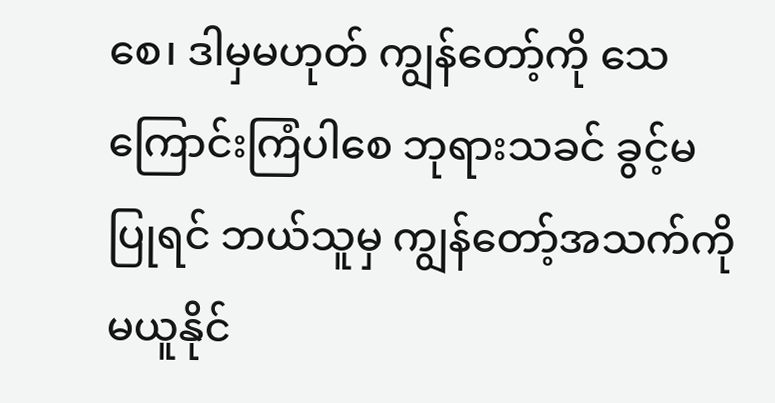စေ၊ ဒါမှမဟုတ် ကျွန်တော့်ကို သေကြောင်းကြံပါစေ ဘုရားသခင် ခွင့်မပြုရင် ဘယ်သူမှ ကျွန်တော့်အသက်ကို မယူနိုင်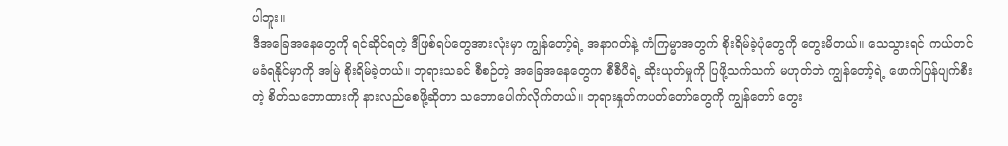ပါဘူး။
ဒီအခြေအနေတွေကို ရင်ဆိုင်ရတဲ့ ဒီဖြစ်ရပ်တွေအားလုံးမှာ ကျွန်တော့်ရဲ့ အနာဂတ်နဲ့ ကံကြမ္မာအတွက် စိုးရိမ်ခဲ့ပုံတွေကို တွေးမိတယ်။ သေသွားရင် ကယ်တင်မခံရနိုင်မှာကို အမြဲ စိုးရိမ်ခဲ့တယ်။ ဘုရားသခင် စီစဉ်တဲ့ အခြေအနေတွေက စီစီပီရဲ့ ဆိုးယုတ်မှုကို ပြဖို့သက်သက် မဟုတ်ဘဲ ကျွန်တော့်ရဲ့ ဖောက်ပြန်ပျက်စီးတဲ့ စိတ်သဘောထားကို နားလည်စေဖို့ဆိုတာ သဘောပေါက်လိုက်တယ်။ ဘုရားနှုတ်ကပတ်တော်တွေကို ကျွန်တော် တွေး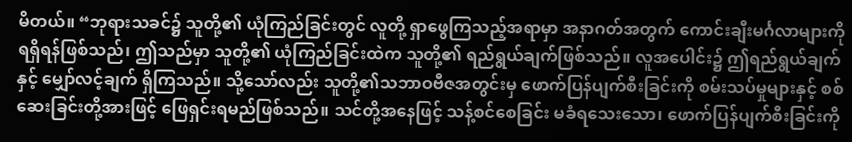မိတယ်။ “ဘုရားသခင်၌ သူတို့၏ ယုံကြည်ခြင်းတွင် လူတို့ ရှာဖွေကြသည့်အရာမှာ အနာဂတ်အတွက် ကောင်းချီးမင်္ဂလာများကို ရရှိရန်ဖြစ်သည်၊ ဤသည်မှာ သူတို့၏ ယုံကြည်ခြင်းထဲက သူတို့၏ ရည်ရွယ်ချက်ဖြစ်သည်။ လူအပေါင်း၌ ဤရည်ရွယ်ချက်နှင့် မျှော်လင့်ချက် ရှိကြသည်။ သို့သော်လည်း သူတို့၏သဘာဝဗီဇအတွင်းမှ ဖောက်ပြန်ပျက်စီးခြင်းကို စမ်းသပ်မှုများနှင့် စစ်ဆေးခြင်းတို့အားဖြင့် ဖြေရှင်းရမည်ဖြစ်သည်။ သင်တို့အနေဖြင့် သန့်စင်စေခြင်း မခံရသေးသော၊ ဖောက်ပြန်ပျက်စီးခြင်းကို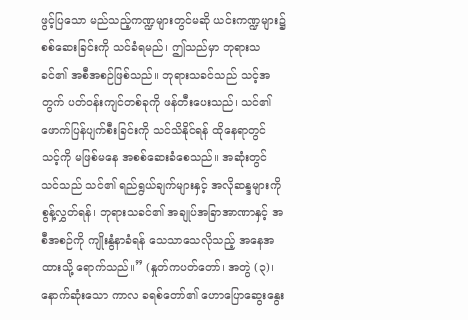ဖွင့်ပြသော မည်သည့်ကဏ္ဍများတွင်မဆို ယင်းကဏ္ဍများ၌ စစ်ဆေးခြင်းကို သင်ခံရမည်၊ ဤသည်မှာ ဘုရားသခင်၏ အစီအစဉ်ဖြစ်သည်။ ဘုရားသခင်သည် သင့်အတွက် ပတ်ဝန်းကျင်တစ်ခုကို ဖန်တီးပေးသည်၊ သင်၏ဖောက်ပြန်ပျက်စီးခြင်းကို သင်သိနိုင်ရန် ထိုနေရာတွင် သင့်ကို မဖြစ်မနေ အစစ်ဆေးခံစေသည်။ အဆုံးတွင် သင်သည် သင်၏ ရည်ရွယ်ချက်များနှင့် အလိုဆန္ဒများကို စွန့်လွှတ်ရန်၊ ဘုရားသခင်၏ အချုပ်အခြာအာဏာနှင့် အစီအစဉ်ကို ကျိုးနွံနာခံရန် သေသာသေလိုသည့် အနေအထားသို့ ရောက်သည်။” (နှုတ်ကပတ်တော်၊ အတွဲ (၃)၊ နောက်ဆုံးသော ကာလ ခရစ်တော်၏ ဟောပြောဆွေးနွေး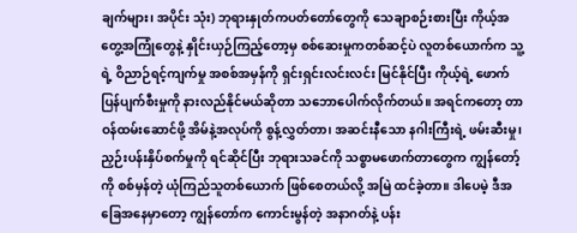ချက်များ၊ အပိုင်း သုံး) ဘုရားနှုတ်ကပတ်တော်တွေကို သေချာစဉ်းစားပြီး ကိုယ့်အတွေ့အကြုံတွေနဲ့ နှိုင်းယှဉ်ကြည့်တော့မှ စစ်ဆေးမှုကတစ်ဆင့်ပဲ လူတစ်ယောက်က သူ့ရဲ့ ဝိညာဉ်ရင့်ကျက်မှု အစစ်အမှန်ကို ရှင်းရှင်းလင်းလင်း မြင်နိုင်ပြီး ကိုယ့်ရဲ့ ဖောက်ပြန်ပျက်စီးမှုကို နားလည်နိုင်မယ်ဆိုတာ သဘောပေါက်လိုက်တယ်။ အရင်ကတော့ တာဝန်ထမ်းဆောင်ဖို့ အိမ်နဲ့အလုပ်ကို စွန့်လွှတ်တာ၊ အဆင်းနီသော နဂါးကြီးရဲ့ ဖမ်းဆီးမှု၊ ညှဉ်းပန်းနှိပ်စက်မှုကို ရင်ဆိုင်ပြီး ဘုရားသခင်ကို သစ္စာမဖောက်တာတွေက ကျွန်တော့်ကို စစ်မှန်တဲ့ ယုံကြည်သူတစ်ယောက် ဖြစ်စေတယ်လို့ အမြဲ ထင်ခဲ့တာ။ ဒါပေမဲ့ ဒီအခြေအနေမှာတော့ ကျွန်တော်က ကောင်းမွန်တဲ့ အနာဂတ်နဲ့ ပန်း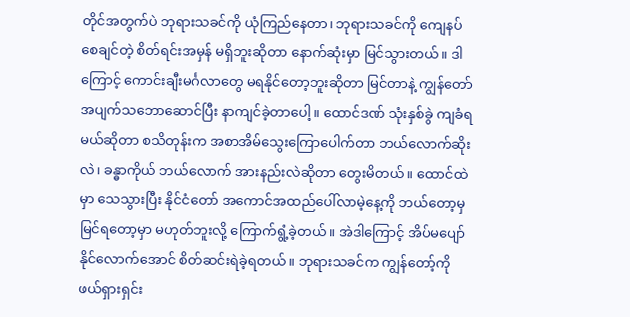တိုင်အတွက်ပဲ ဘုရားသခင်ကို ယုံကြည်နေတာ၊ ဘုရားသခင်ကို ကျေနပ်စေချင်တဲ့ စိတ်ရင်းအမှန် မရှိဘူးဆိုတာ နောက်ဆုံးမှာ မြင်သွားတယ်။ ဒါကြောင့် ကောင်းချီးမင်္ဂလာတွေ မရနိုင်တော့ဘူးဆိုတာ မြင်တာနဲ့ ကျွန်တော် အပျက်သဘောဆောင်ပြီး နာကျင်ခဲ့တာပေါ့။ ထောင်ဒဏ် သုံးနှစ်ခွဲ ကျခံရမယ်ဆိုတာ စသိတုန်းက အစာအိမ်သွေးကြောပေါက်တာ ဘယ်လောက်ဆိုးလဲ၊ ခန္ဓာကိုယ် ဘယ်လောက် အားနည်းလဲဆိုတာ တွေးမိတယ်။ ထောင်ထဲမှာ သေသွားပြီး နိုင်ငံတော် အကောင်အထည်ပေါ်လာမဲ့နေ့ကို ဘယ်တော့မှ မြင်ရတော့မှာ မဟုတ်ဘူးလို့ ကြောက်ရွံ့ခဲ့တယ်။ အဲဒါကြောင့် အိပ်မပျော်နိုင်လောက်အောင် စိတ်ဆင်းရဲခဲ့ရတယ်။ ဘုရားသခင်က ကျွန်တော့်ကို ဖယ်ရှားရှင်း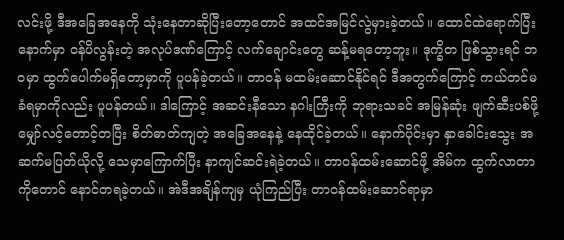လင်းဖို့ ဒီအခြေအနေကို သုံးနေတာဆိုပြီးတော့တောင် အထင်အမြင်လွဲမှားခဲ့တယ်။ ထောင်ထဲရောက်ပြီးနောက်မှာ ဝန်ပိလွန်းတဲ့ အလုပ်ဒဏ်ကြောင့် လက်ချောင်းတွေ ဆန့်မရတော့ဘူး။ ဒုက္ခိတ ဖြစ်သွားရင် ဘဝမှာ ထွက်ပေါက်မရှိတော့မှာကို ပူပန်ခဲ့တယ်။ တာဝန် မထမ်းဆောင်နိုင်ရင် ဒီအတွက်ကြောင့် ကယ်တင်မခံရမှာကိုလည်း ပူပန်တယ်။ ဒါကြောင့် အဆင်းနီသော နဂါးကြီးကို ဘုရားသခင် အမြန်ဆုံး ဖျက်ဆီးပစ်ဖို့ မျှော်လင့်တောင့်တပြီး စိတ်ဓာတ်ကျတဲ့ အခြေအနေနဲ့ နေထိုင်ခဲ့တယ်။ နောက်ပိုင်းမှာ နှာခေါင်းသွေး အဆက်မပြတ်ယိုလို့ သေမှာကြောက်ပြီး နာကျင်ဆင်းရဲခဲ့တယ်။ တာဝန်ထမ်းဆောင်ဖို့ အိမ်က ထွက်လာတာကိုတောင် နောင်တရခဲ့တယ်။ အဲဒီအချိန်ကျမှ ယုံကြည်ပြီး တာဝန်ထမ်းဆောင်ရာမှာ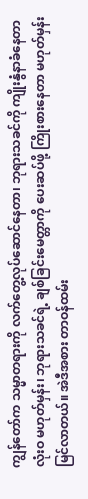ကျွန်တော်က သမ္မာတရားကို လက်တွေ့လုပ်ဆောင်နေတာ၊ ဘုရားသခင်ကို ကျိုးနွံနာခံနေတာ လုံးဝ မဟုတ်မှန်း၊ ဘုရားသခင်ရဲ့ ချစ်ခြင်းမေတ္တာကို ပေးဆပ်ဖို့ ကြိုးစားနေတာ မဟုတ်မှန်း မြင်လာတယ်။ အဲဒီအစား တာဝန်ထမ်း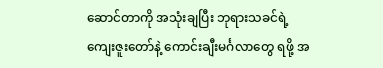ဆောင်တာကို အသုံးချပြီး ဘုရားသခင်ရဲ့ ကျေးဇူးတော်နဲ့ ကောင်းချီးမင်္ဂလာတွေ ရဖို့ အ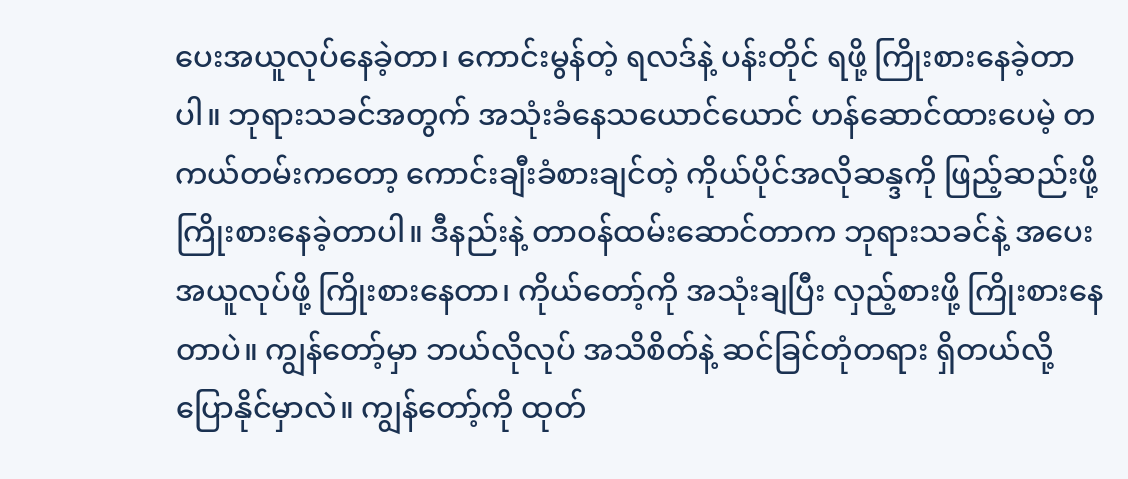ပေးအယူလုပ်နေခဲ့တာ၊ ကောင်းမွန်တဲ့ ရလဒ်နဲ့ ပန်းတိုင် ရဖို့ ကြိုးစားနေခဲ့တာပါ။ ဘုရားသခင်အတွက် အသုံးခံနေသယောင်ယောင် ဟန်ဆောင်ထားပေမဲ့ တကယ်တမ်းကတော့ ကောင်းချီးခံစားချင်တဲ့ ကိုယ်ပိုင်အလိုဆန္ဒကို ဖြည့်ဆည်းဖို့ ကြိုးစားနေခဲ့တာပါ။ ဒီနည်းနဲ့ တာဝန်ထမ်းဆောင်တာက ဘုရားသခင်နဲ့ အပေးအယူလုပ်ဖို့ ကြိုးစားနေတာ၊ ကိုယ်တော့်ကို အသုံးချပြီး လှည့်စားဖို့ ကြိုးစားနေတာပဲ။ ကျွန်တော့်မှာ ဘယ်လိုလုပ် အသိစိတ်နဲ့ ဆင်ခြင်တုံတရား ရှိတယ်လို့ ပြောနိုင်မှာလဲ။ ကျွန်တော့်ကို ထုတ်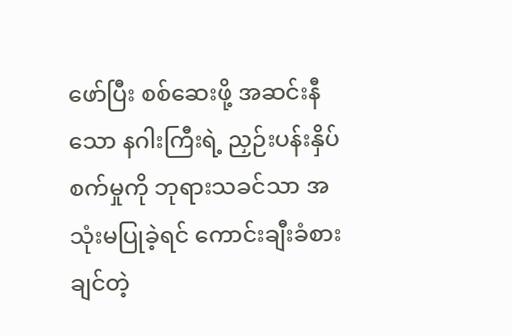ဖော်ပြီး စစ်ဆေးဖို့ အဆင်းနီသော နဂါးကြီးရဲ့ ညှဉ်းပန်းနှိပ်စက်မှုကို ဘုရားသခင်သာ အသုံးမပြုခဲ့ရင် ကောင်းချီးခံစားချင်တဲ့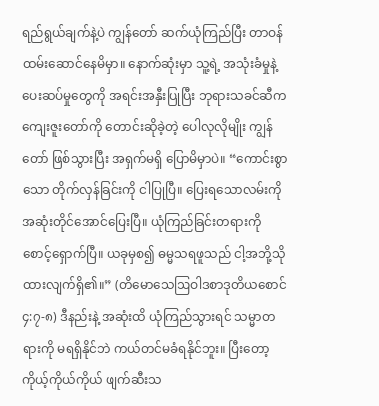ရည်ရွယ်ချက်နဲ့ပဲ ကျွန်တော် ဆက်ယုံကြည်ပြီး တာဝန်ထမ်းဆောင်နေမိမှာ။ နောက်ဆုံးမှာ သူ့ရဲ့ အသုံးခံမှုနဲ့ ပေးဆပ်မှုတွေကို အရင်းအနှီးပြုပြီး ဘုရားသခင်ဆီက ကျေးဇူးတော်ကို တောင်းဆိုခဲ့တဲ့ ပေါလုလိုမျိုး ကျွန်တော် ဖြစ်သွားပြီး အရှက်မရှိ ပြောမိမှာပဲ။ “ကောင်းစွာသော တိုက်လှန်ခြင်းကို ငါပြုပြီ။ ပြေးရသောလမ်းကို အဆုံးတိုင်အောင်ပြေးပြီ။ ယုံကြည်ခြင်းတရားကို စောင့်ရှောက်ပြီ။ ယခုမှစ၍ ဓမ္မသရဖူသည် ငါ့အဘို့သိုထားလျက်ရှိ၏။” (တိမောသေဩဝါဒစာဒုတိယစောင် ၄:၇-၈) ဒီနည်းနဲ့ အဆုံးထိ ယုံကြည်သွားရင် သမ္မာတရားကို မရရှိနိုင်ဘဲ ကယ်တင်မခံရနိုင်ဘူး။ ပြီးတော့ ကိုယ့်ကိုယ်ကိုယ် ဖျက်ဆီးသ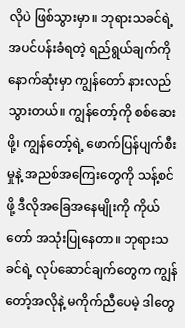လိုပဲ ဖြစ်သွားမှာ။ ဘုရားသခင်ရဲ့ အပင်ပန်းခံရတဲ့ ရည်ရွယ်ချက်ကို နောက်ဆုံးမှာ ကျွန်တော် နားလည်သွားတယ်။ ကျွန်တော့်ကို စစ်ဆေးဖို့၊ ကျွန်တော့်ရဲ့ ဖောက်ပြန်ပျက်စီးမှုနဲ့ အညစ်အကြေးတွေကို သန့်စင်ဖို့ ဒီလိုအခြေအနေမျိုးကို ကိုယ်တော် အသုံးပြုနေတာ။ ဘုရားသခင်ရဲ့ လုပ်ဆောင်ချက်တွေက ကျွန်တော့်အလိုနဲ့ မကိုက်ညီပေမဲ့ ဒါတွေ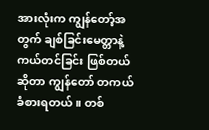အားလုံးက ကျွန်တော့်အတွက် ချစ်ခြင်းမေတ္တာနဲ့ ကယ်တင်ခြင်း ဖြစ်တယ်ဆိုတာ ကျွန်တော် တကယ် ခံစားရတယ်။ တစ်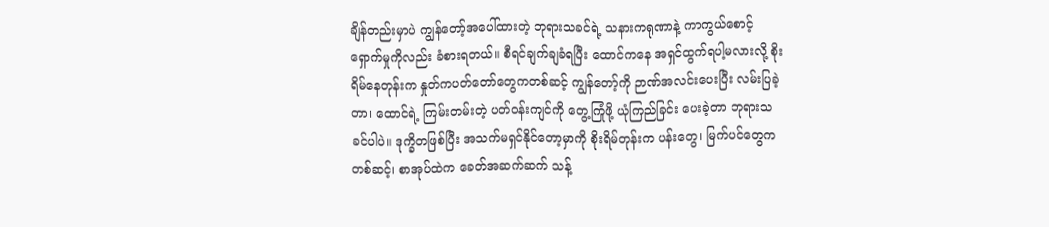ချိန်တည်းမှာပဲ ကျွန်တော့်အပေါ်ထားတဲ့ ဘုရားသခင်ရဲ့ သနားကရုဏာနဲ့ ကာကွယ်စောင့်ရှောက်မှုကိုလည်း ခံစားရတယ်။ စီရင်ချက်ချခံရပြီး ထောင်ကနေ အရှင်ထွက်ရပါ့မလားလို့ စိုးရိမ်နေတုန်းက နှုတ်ကပတ်တော်တွေကတစ်ဆင့် ကျွန်တော့်ကို ဉာဏ်အလင်းပေးပြီး လမ်းပြခဲ့တာ၊ ထောင်ရဲ့ ကြမ်းတမ်းတဲ့ ပတ်ဝန်းကျင်ကို တွေ့ကြုံဖို့ ယုံကြည်ခြင်း ပေးခဲ့တာ ဘုရားသခင်ပါပဲ။ ဒုက္ခိတဖြစ်ပြီး အသက်မရှင်နိုင်တော့မှာကို စိုးရိမ်တုန်းက ပန်းတွေ၊ မြက်ပင်တွေကတစ်ဆင့်၊ စာအုပ်ထဲက ခေတ်အဆက်ဆက် သန့်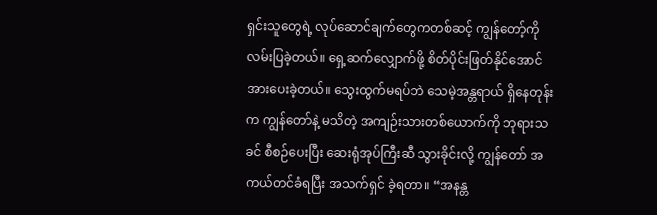ရှင်းသူတွေရဲ့ လုပ်ဆောင်ချက်တွေကတစ်ဆင့် ကျွန်တော့်ကို လမ်းပြခဲ့တယ်။ ရှေ့ဆက်လျှောက်ဖို့ စိတ်ပိုင်းဖြတ်နိုင်အောင် အားပေးခဲ့တယ်။ သွေးထွက်မရပ်ဘဲ သေမဲ့အန္တရာယ် ရှိနေတုန်းက ကျွန်တော်နဲ့ မသိတဲ့ အကျဉ်းသားတစ်ယောက်ကို ဘုရားသခင် စီစဉ်ပေးပြီး ဆေးရုံအုပ်ကြီးဆီ သွားခိုင်းလို့ ကျွန်တော် အကယ်တင်ခံရပြီး အသက်ရှင် ခဲ့ရတာ။ “အနန္တ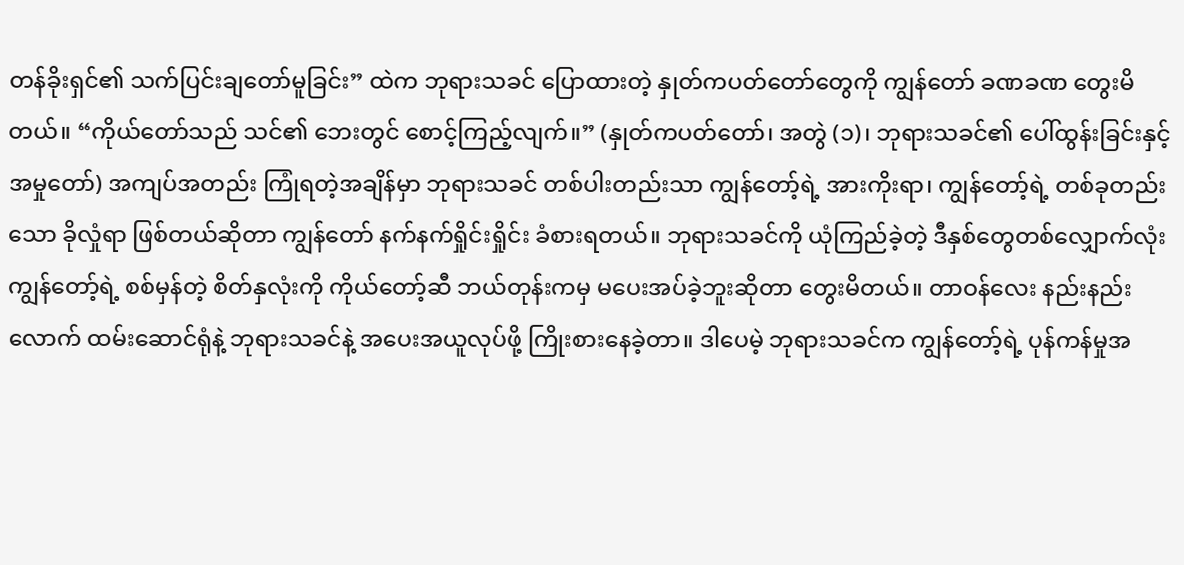တန်ခိုးရှင်၏ သက်ပြင်းချတော်မူခြင်း” ထဲက ဘုရားသခင် ပြောထားတဲ့ နှုတ်ကပတ်တော်တွေကို ကျွန်တော် ခဏခဏ တွေးမိတယ်။ “ကိုယ်တော်သည် သင်၏ ဘေးတွင် စောင့်ကြည့်လျက်။” (နှုတ်ကပတ်တော်၊ အတွဲ (၁)၊ ဘုရားသခင်၏ ပေါ်ထွန်းခြင်းနှင့် အမှုတော်) အကျပ်အတည်း ကြုံရတဲ့အချိန်မှာ ဘုရားသခင် တစ်ပါးတည်းသာ ကျွန်တော့်ရဲ့ အားကိုးရာ၊ ကျွန်တော့်ရဲ့ တစ်ခုတည်းသော ခိုလှုံရာ ဖြစ်တယ်ဆိုတာ ကျွန်တော် နက်နက်ရှိုင်းရှိုင်း ခံစားရတယ်။ ဘုရားသခင်ကို ယုံကြည်ခဲ့တဲ့ ဒီနှစ်တွေတစ်လျှောက်လုံး ကျွန်တော့်ရဲ့ စစ်မှန်တဲ့ စိတ်နှလုံးကို ကိုယ်တော့်ဆီ ဘယ်တုန်းကမှ မပေးအပ်ခဲ့ဘူးဆိုတာ တွေးမိတယ်။ တာဝန်လေး နည်းနည်းလောက် ထမ်းဆောင်ရုံနဲ့ ဘုရားသခင်နဲ့ အပေးအယူလုပ်ဖို့ ကြိုးစားနေခဲ့တာ။ ဒါပေမဲ့ ဘုရားသခင်က ကျွန်တော့်ရဲ့ ပုန်ကန်မှုအ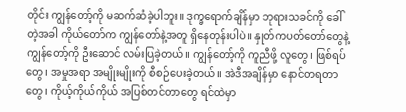တိုင်း ကျွန်တော့်ကို မဆက်ဆံခဲ့ပါဘူး။ ဒုက္ခရောက်ချိန်မှာ ဘုရားသခင်ကို ခေါ်တဲ့အခါ ကိုယ်တော်က ကျွန်တော်နဲ့အတူ ရှိနေတုန်းပါပဲ။ နှုတ်ကပတ်တော်တွေနဲ့ ကျွန်တော့်ကို ဦးဆောင် လမ်းပြခဲ့တယ်။ ကျွန်တော့်ကို ကူညီဖို့ လူတွေ၊ ဖြစ်ရပ်တွေ၊ အမှုအရာ အမျိုးမျိုးကို စီစဉ်ပေးခဲ့တယ်။ အဲဒီအချိန်မှာ နောင်တရတာတွေ၊ ကိုယ့်ကိုယ်ကိုယ် အပြစ်တင်တာတွေ ရင်ထဲမှာ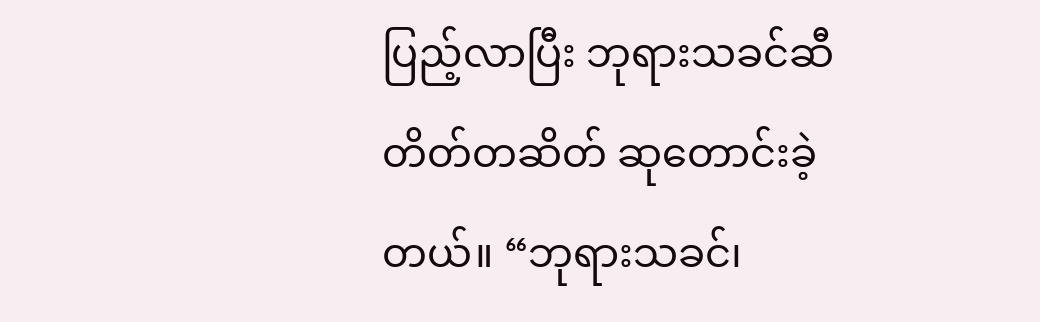ပြည့်လာပြီး ဘုရားသခင်ဆီ တိတ်တဆိတ် ဆုတောင်းခဲ့တယ်။ “ဘုရားသခင်၊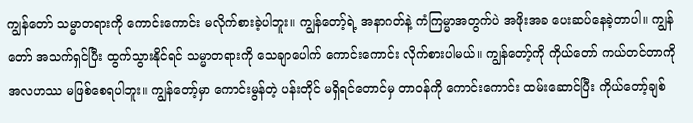ကျွန်တော် သမ္မာတရားကို ကောင်းကောင်း မလိုက်စားခဲ့ပါဘူး။ ကျွန်တော့်ရဲ့ အနာဂတ်နဲ့ ကံကြမ္မာအတွက်ပဲ အဖိုးအခ ပေးဆပ်နေခဲ့တာပါ။ ကျွန်တော် အသက်ရှင်ပြီး ထွက်သွားနိုင်ရင် သမ္မာတရားကို သေချာပေါက် ကောင်းကောင်း လိုက်စားပါမယ်။ ကျွန်တော့်ကို ကိုယ်တော် ကယ်တင်တာကို အလဟဿ မဖြစ်စေရပါဘူး။ ကျွန်တော့်မှာ ကောင်းမွန်တဲ့ ပန်းတိုင် မရှိရင်တောင်မှ တာဝန်ကို ကောင်းကောင်း ထမ်းဆောင်ပြီး ကိုယ်တော့်ချစ်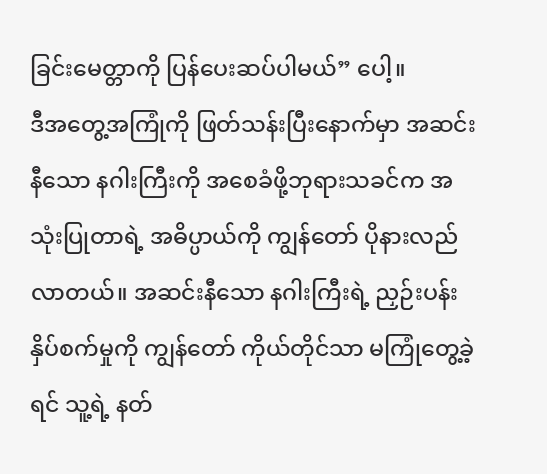ခြင်းမေတ္တာကို ပြန်ပေးဆပ်ပါမယ်” ပေါ့။
ဒီအတွေ့အကြုံကို ဖြတ်သန်းပြီးနောက်မှာ အဆင်းနီသော နဂါးကြီးကို အစေခံဖို့ဘုရားသခင်က အသုံးပြုတာရဲ့ အဓိပ္ပာယ်ကို ကျွန်တော် ပိုနားလည်လာတယ်။ အဆင်းနီသော နဂါးကြီးရဲ့ ညှဉ်းပန်းနှိပ်စက်မှုကို ကျွန်တော် ကိုယ်တိုင်သာ မကြုံတွေ့ခဲ့ရင် သူ့ရဲ့ နတ်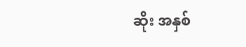ဆိုး အနှစ်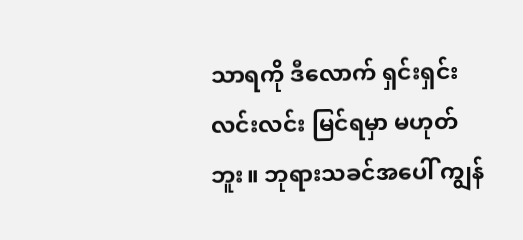သာရကို ဒီလောက် ရှင်းရှင်းလင်းလင်း မြင်ရမှာ မဟုတ်ဘူး။ ဘုရားသခင်အပေါ် ကျွန်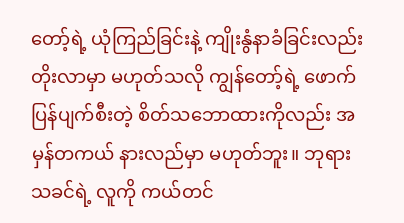တော့်ရဲ့ ယုံကြည်ခြင်းနဲ့ ကျိုးနွံနာခံခြင်းလည်း တိုးလာမှာ မဟုတ်သလို ကျွန်တော့်ရဲ့ ဖောက်ပြန်ပျက်စီးတဲ့ စိတ်သဘောထားကိုလည်း အမှန်တကယ် နားလည်မှာ မဟုတ်ဘူး။ ဘုရားသခင်ရဲ့ လူကို ကယ်တင်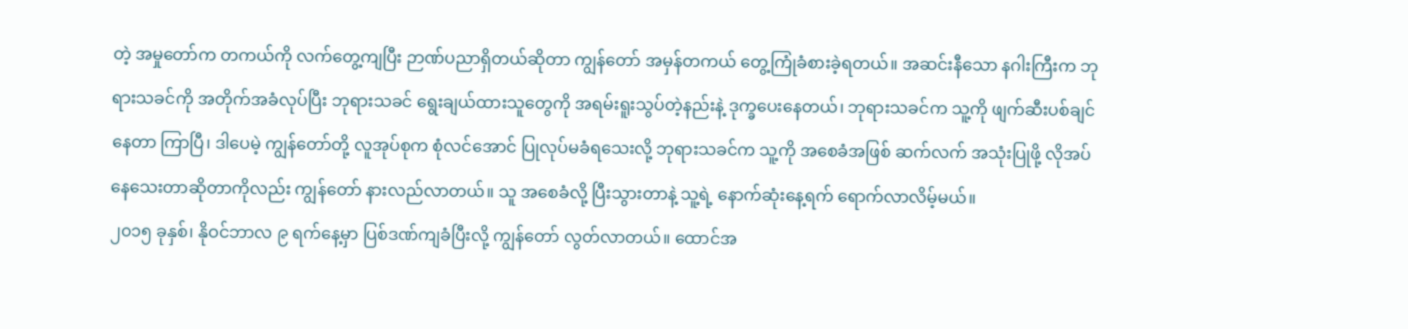တဲ့ အမှုတော်က တကယ်ကို လက်တွေ့ကျပြီး ဉာဏ်ပညာရှိတယ်ဆိုတာ ကျွန်တော် အမှန်တကယ် တွေ့ကြုံခံစားခဲ့ရတယ်။ အဆင်းနီသော နဂါးကြီးက ဘုရားသခင်ကို အတိုက်အခံလုပ်ပြီး ဘုရားသခင် ရွေးချယ်ထားသူတွေကို အရမ်းရူးသွပ်တဲ့နည်းနဲ့ ဒုက္ခပေးနေတယ်၊ ဘုရားသခင်က သူ့ကို ဖျက်ဆီးပစ်ချင်နေတာ ကြာပြီ၊ ဒါပေမဲ့ ကျွန်တော်တို့ လူအုပ်စုက စုံလင်အောင် ပြုလုပ်မခံရသေးလို့ ဘုရားသခင်က သူ့ကို အစေခံအဖြစ် ဆက်လက် အသုံးပြုဖို့ လိုအပ်နေသေးတာဆိုတာကိုလည်း ကျွန်တော် နားလည်လာတယ်။ သူ အစေခံလို့ ပြီးသွားတာနဲ့ သူ့ရဲ့ နောက်ဆုံးနေ့ရက် ရောက်လာလိမ့်မယ်။
၂၀၁၅ ခုနှစ်၊ နိုဝင်ဘာလ ၉ ရက်နေ့မှာ ပြစ်ဒဏ်ကျခံပြီးလို့ ကျွန်တော် လွတ်လာတယ်။ ထောင်အ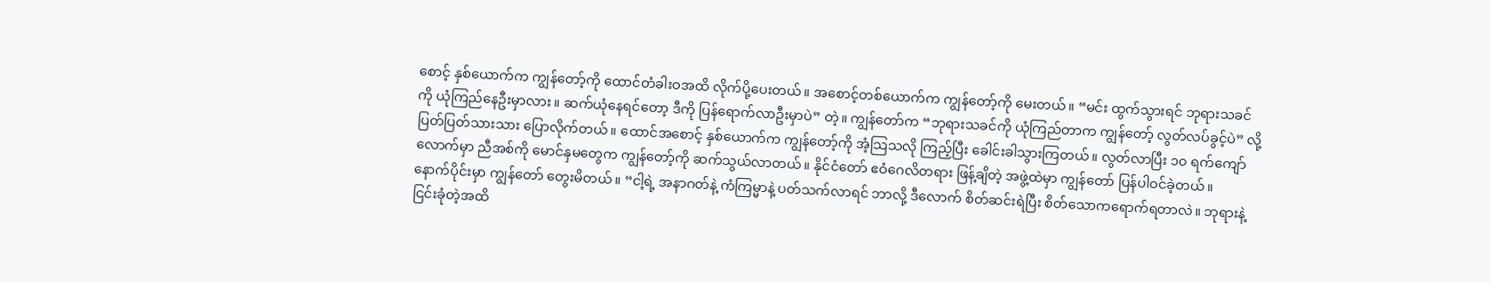စောင့် နှစ်ယောက်က ကျွန်တော့်ကို ထောင်တံခါးဝအထိ လိုက်ပို့ပေးတယ်။ အစောင့်တစ်ယောက်က ကျွန်တော့်ကို မေးတယ်။ “မင်း ထွက်သွားရင် ဘုရားသခင်ကို ယုံကြည်နေဦးမှာလား။ ဆက်ယုံနေရင်တော့ ဒီကို ပြန်ရောက်လာဦးမှာပဲ” တဲ့။ ကျွန်တော်က “ဘုရားသခင်ကို ယုံကြည်တာက ကျွန်တော့် လွတ်လပ်ခွင့်ပဲ” လို့ ပြတ်ပြတ်သားသား ပြောလိုက်တယ်။ ထောင်အစောင့် နှစ်ယောက်က ကျွန်တော့်ကို အံ့သြသလို ကြည့်ပြီး ခေါင်းခါသွားကြတယ်။ လွတ်လာပြီး ၁၀ ရက်ကျော်လောက်မှာ ညီအစ်ကို မောင်နှမတွေက ကျွန်တော့်ကို ဆက်သွယ်လာတယ်။ နိုင်ငံတော် ဧဝံဂေလိတရား ဖြန့်ချိတဲ့ အဖွဲ့ထဲမှာ ကျွန်တော် ပြန်ပါဝင်ခဲ့တယ်။
နောက်ပိုင်းမှာ ကျွန်တော် တွေးမိတယ်။ “ငါ့ရဲ့ အနာဂတ်နဲ့ ကံကြမ္မာနဲ့ ပတ်သက်လာရင် ဘာလို့ ဒီလောက် စိတ်ဆင်းရဲပြီး စိတ်သောကရောက်ရတာလဲ။ ဘုရားနဲ့ ငြင်းခုံတဲ့အထိ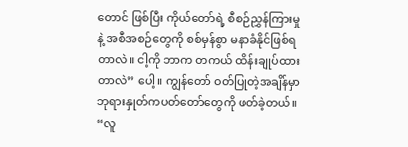တောင် ဖြစ်ပြီး ကိုယ်တော်ရဲ့ စီစဉ်ညွှန်ကြားမှုနဲ့ အစီအစဉ်တွေကို စစ်မှန်စွာ မနာခံနိုင်ဖြစ်ရတာလဲ။ ငါ့ကို ဘာက တကယ် ထိန်းချုပ်ထားတာလဲ” ပေါ့။ ကျွန်တော် ဝတ်ပြုတဲ့အချိန်မှာ ဘုရားနှုတ်ကပတ်တော်တွေကို ဖတ်ခဲ့တယ်။ “လူ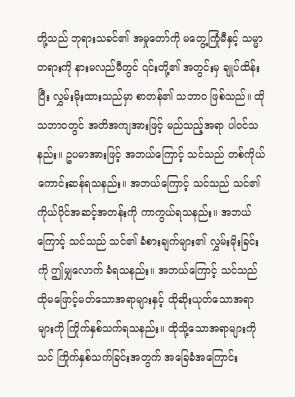တို့သည် ဘုရားသခင်၏ အမှုတော်ကို မတွေ့ကြုံမီနှင့် သမ္မာတရားကို နားမလည်မီတွင် ၎င်းတို့၏ အတွင်းမှ ချုပ်ထိန်းပြီး လွှမ်းမိုးထားသည်မှာ စာတန်၏ သဘာဝ ဖြစ်သည်။ ထိုသဘာဝတွင် အတိအကျအားဖြင့် မည်သည့်အရာ ပါဝင်သနည်း။ ဥပမာအားဖြင့် အဘယ်ကြောင့် သင်သည် တစ်ကိုယ်ကောင်းဆန်ရသနည်း။ အဘယ်ကြောင့် သင်သည် သင်၏ ကိုယ်ပိုင်အဆင့်အတန်းကို ကာကွယ်ရသနည်း။ အဘယ်ကြောင့် သင်သည် သင်၏ ခံစားချက်များ၏ လွှမ်းမိုးခြင်းကို ဤမျှလောက် ခံရသနည်း။ အဘယ်ကြောင့် သင်သည် ထိုမဖြောင့်မတ်သောအရာများနှင့် ထိုဆိုးယုတ်သောအရာများကို ကြိုက်နှစ်သက်ရသနည်း။ ထိုသို့သောအရာများကို သင် ကြိုက်နှစ်သက်ခြင်းအတွက် အခြေခံအကြောင်း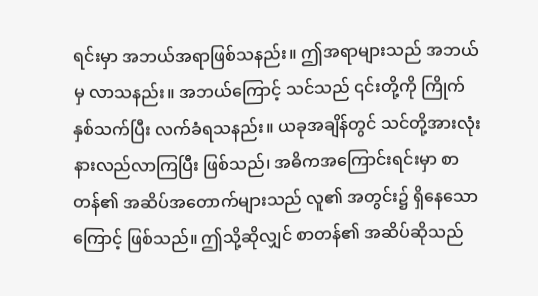ရင်းမှာ အဘယ်အရာဖြစ်သနည်း။ ဤအရာများသည် အဘယ်မှ လာသနည်း။ အဘယ်ကြောင့် သင်သည် ၎င်းတို့ကို ကြိုက်နှစ်သက်ပြီး လက်ခံရသနည်း။ ယခုအချိန်တွင် သင်တို့အားလုံး နားလည်လာကြပြီး ဖြစ်သည်၊ အဓိကအကြောင်းရင်းမှာ စာတန်၏ အဆိပ်အတောက်များသည် လူ၏ အတွင်း၌ ရှိနေသောကြောင့် ဖြစ်သည်။ ဤသို့ဆိုလျှင် စာတန်၏ အဆိပ်ဆိုသည်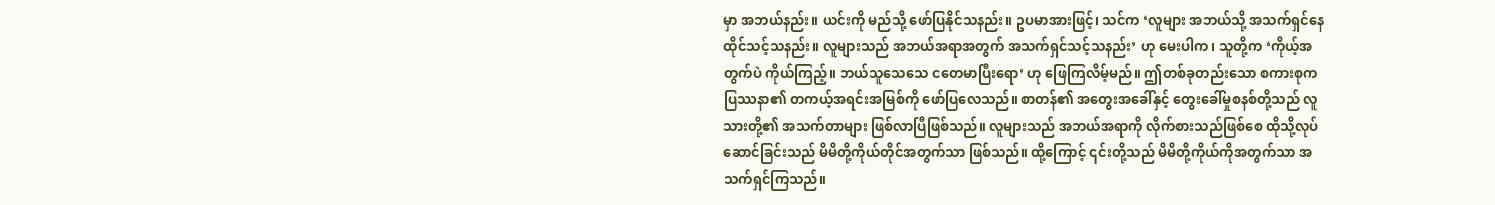မှာ အဘယ်နည်း။ ယင်းကို မည်သို့ ဖော်ပြနိုင်သနည်း။ ဥပမာအားဖြင့်၊ သင်က ‘လူများ အဘယ်သို့ အသက်ရှင်နေထိုင်သင့်သနည်း။ လူများသည် အဘယ်အရာအတွက် အသက်ရှင်သင့်သနည်း’ ဟု မေးပါက၊ သူတို့က ‘ကိုယ့်အတွက်ပဲ ကိုယ်ကြည့်။ ဘယ်သူသေသေ ငတေမာပြီးရော’ ဟု ဖြေကြလိမ့်မည်။ ဤတစ်ခုတည်းသော စကားစုက ပြဿနာ၏ တကယ့်အရင်းအမြစ်ကို ဖော်ပြလေသည်။ စာတန်၏ အတွေးအခေါ်နှင့် တွေးခေါ်မှုစနစ်တို့သည် လူသားတို့၏ အသက်တာများ ဖြစ်လာပြီဖြစ်သည်။ လူများသည် အဘယ်အရာကို လိုက်စားသည်ဖြစ်စေ ထိုသို့လုပ်ဆောင်ခြင်းသည် မိမိတို့ကိုယ်တိုင်အတွက်သာ ဖြစ်သည်။ ထို့ကြောင့် ၎င်းတို့သည် မိမိတို့ကိုယ်ကိုအတွက်သာ အသက်ရှင်ကြသည်။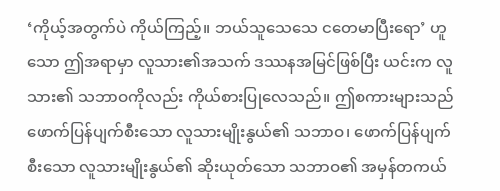‘ကိုယ့်အတွက်ပဲ ကိုယ်ကြည့်။ ဘယ်သူသေသေ ငတေမာပြီးရော’ ဟူသော ဤအရာမှာ လူသား၏အသက် ဒဿနအမြင်ဖြစ်ပြီး ယင်းက လူသား၏ သဘာဝကိုလည်း ကိုယ်စားပြုလေသည်။ ဤစကားများသည် ဖောက်ပြန်ပျက်စီးသော လူသားမျိုးနွယ်၏ သဘာဝ၊ ဖောက်ပြန်ပျက်စီးသော လူသားမျိုးနွယ်၏ ဆိုးယုတ်သော သဘာဝ၏ အမှန်တကယ်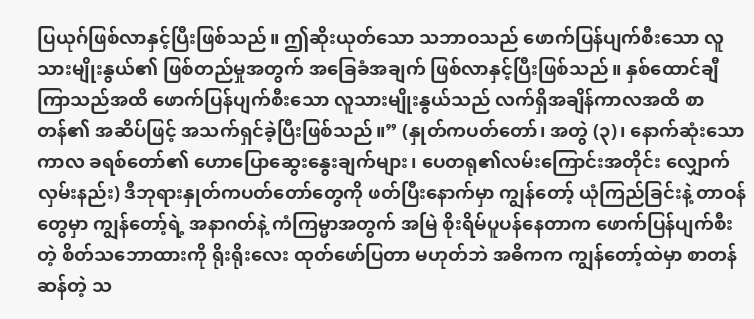ပြယုဂ်ဖြစ်လာနှင့်ပြီးဖြစ်သည်။ ဤဆိုးယုတ်သော သဘာဝသည် ဖောက်ပြန်ပျက်စီးသော လူသားမျိုးနွယ်၏ ဖြစ်တည်မှုအတွက် အခြေခံအချက် ဖြစ်လာနှင့်ပြီးဖြစ်သည်။ နှစ်ထောင်ချီကြာသည်အထိ ဖောက်ပြန်ပျက်စီးသော လူသားမျိုးနွယ်သည် လက်ရှိအချိန်ကာလအထိ စာတန်၏ အဆိပ်ဖြင့် အသက်ရှင်ခဲ့ပြီးဖြစ်သည်။” (နှုတ်ကပတ်တော်၊ အတွဲ (၃)၊ နောက်ဆုံးသော ကာလ ခရစ်တော်၏ ဟောပြောဆွေးနွေးချက်များ၊ ပေတရု၏လမ်းကြောင်းအတိုင်း လျှောက်လှမ်းနည်း) ဒီဘုရားနှုတ်ကပတ်တော်တွေကို ဖတ်ပြီးနောက်မှာ ကျွန်တော့် ယုံကြည်ခြင်းနဲ့ တာဝန်တွေမှာ ကျွန်တော့်ရဲ့ အနာဂတ်နဲ့ ကံကြမ္မာအတွက် အမြဲ စိုးရိမ်ပူပန်နေတာက ဖောက်ပြန်ပျက်စီးတဲ့ စိတ်သဘောထားကို ရိုးရိုးလေး ထုတ်ဖော်ပြတာ မဟုတ်ဘဲ အဓိကက ကျွန်တော့်ထဲမှာ စာတန်ဆန်တဲ့ သ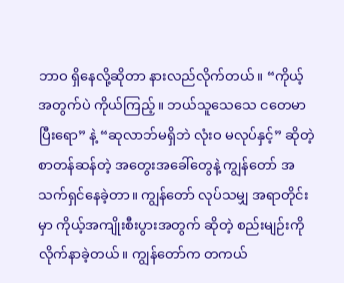ဘာဝ ရှိနေလို့ဆိုတာ နားလည်လိုက်တယ်။ “ကိုယ့်အတွက်ပဲ ကိုယ်ကြည့်။ ဘယ်သူသေသေ ငတေမာပြီးရော” နဲ့ “ဆုလာဘ်မရှိဘဲ လုံးဝ မလုပ်နှင့်” ဆိုတဲ့ စာတန်ဆန်တဲ့ အတွေးအခေါ်တွေနဲ့ ကျွန်တော် အသက်ရှင်နေခဲ့တာ။ ကျွန်တော် လုပ်သမျှ အရာတိုင်းမှာ ကိုယ့်အကျိုးစီးပွားအတွက် ဆိုတဲ့ စည်းမျဉ်းကို လိုက်နာခဲ့တယ်။ ကျွန်တော်က တကယ်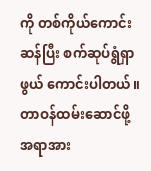ကို တစ်ကိုယ်ကောင်းဆန်ပြီး စက်ဆုပ်ရွံရှာဖွယ် ကောင်းပါတယ်။ တာဝန်ထမ်းဆောင်ဖို့ အရာအား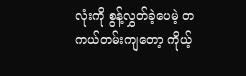လုံးကို စွန့်လွှတ်ခဲ့ပေမဲ့ တကယ်တမ်းကျတော့ ကိုယ့်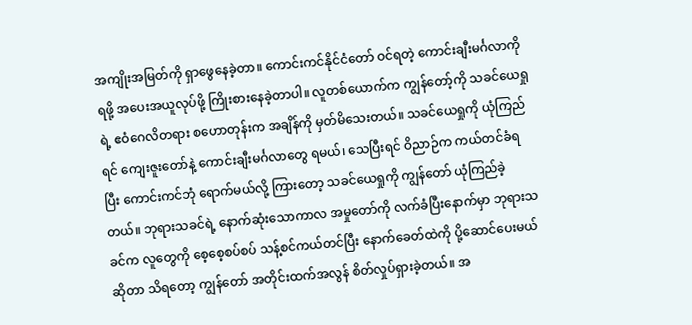အကျိုးအမြတ်ကို ရှာဖွေနေခဲ့တာ။ ကောင်းကင်နိုင်ငံတော် ဝင်ရတဲ့ ကောင်းချီးမင်္ဂလာကို ရဖို့ အပေးအယူလုပ်ဖို့ ကြိုးစားနေခဲ့တာပါ။ လူတစ်ယောက်က ကျွန်တော့်ကို သခင်ယေရှုရဲ့ ဧဝံဂေလိတရား စဟောတုန်းက အချိန်ကို မှတ်မိသေးတယ်။ သခင်ယေရှုကို ယုံကြည်ရင် ကျေးဇူးတော်နဲ့ ကောင်းချီးမင်္ဂလာတွေ ရမယ်၊ သေပြီးရင် ဝိညာဉ်က ကယ်တင်ခံရပြီး ကောင်းကင်ဘုံ ရောက်မယ်လို့ ကြားတော့ သခင်ယေရှုကို ကျွန်တော် ယုံကြည်ခဲ့တယ်။ ဘုရားသခင်ရဲ့ နောက်ဆုံးသောကာလ အမှုတော်ကို လက်ခံပြီးနောက်မှာ ဘုရားသခင်က လူတွေကို စေ့စေ့စပ်စပ် သန့်စင်ကယ်တင်ပြီး နောက်ခေတ်ထဲကို ပို့ဆောင်ပေးမယ်ဆိုတာ သိရတော့ ကျွန်တော် အတိုင်းထက်အလွန် စိတ်လှုပ်ရှားခဲ့တယ်။ အ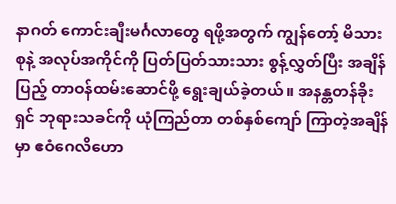နာဂတ် ကောင်းချီးမင်္ဂလာတွေ ရဖို့အတွက် ကျွန်တော့် မိသားစုနဲ့ အလုပ်အကိုင်ကို ပြတ်ပြတ်သားသား စွန့်လွှတ်ပြီး အချိန်ပြည့် တာဝန်ထမ်းဆောင်ဖို့ ရွေးချယ်ခဲ့တယ်။ အနန္တတန်ခိုးရှင် ဘုရားသခင်ကို ယုံကြည်တာ တစ်နှစ်ကျော် ကြာတဲ့အချိန်မှာ ဧဝံဂေလိဟော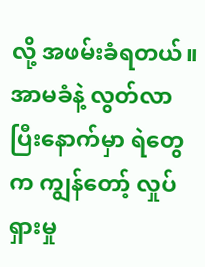လို့ အဖမ်းခံရတယ်။ အာမခံနဲ့ လွတ်လာပြီးနောက်မှာ ရဲတွေက ကျွန်တော့် လှုပ်ရှားမှု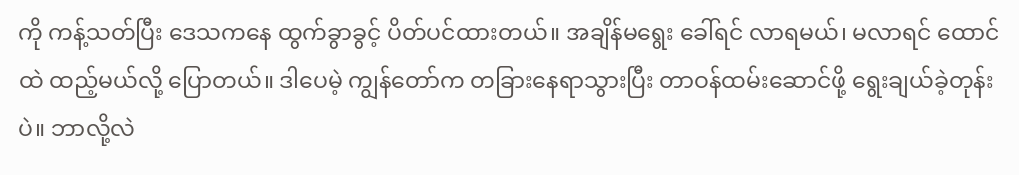ကို ကန့်သတ်ပြီး ဒေသကနေ ထွက်ခွာခွင့် ပိတ်ပင်ထားတယ်။ အချိန်မရွေး ခေါ်ရင် လာရမယ်၊ မလာရင် ထောင်ထဲ ထည့်မယ်လို့ ပြောတယ်။ ဒါပေမဲ့ ကျွန်တော်က တခြားနေရာသွားပြီး တာဝန်ထမ်းဆောင်ဖို့ ရွေးချယ်ခဲ့တုန်းပဲ။ ဘာလို့လဲ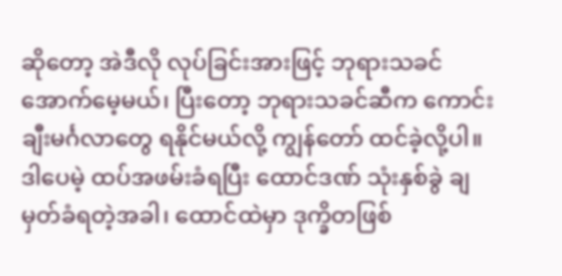ဆိုတော့ အဲဒီလို လုပ်ခြင်းအားဖြင့် ဘုရားသခင် အောက်မေ့မယ်၊ ပြီးတော့ ဘုရားသခင်ဆီက ကောင်းချီးမင်္ဂလာတွေ ရနိုင်မယ်လို့ ကျွန်တော် ထင်ခဲ့လို့ပါ။ ဒါပေမဲ့ ထပ်အဖမ်းခံရပြီး ထောင်ဒဏ် သုံးနှစ်ခွဲ ချမှတ်ခံရတဲ့အခါ၊ ထောင်ထဲမှာ ဒုက္ခိတဖြစ်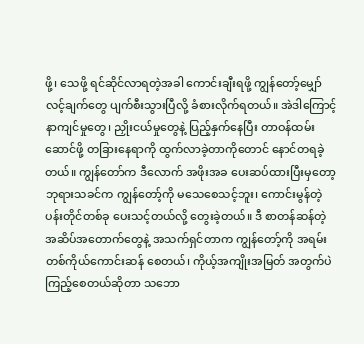ဖို့၊ သေဖို့ ရင်ဆိုင်လာရတဲ့အခါ ကောင်းချီးရဖို့ ကျွန်တော့်မျှော်လင့်ချက်တွေ ပျက်စီးသွားပြီလို့ ခံစားလိုက်ရတယ်။ အဲဒါကြောင့် နာကျင်မှုတွေ၊ ညှိုးငယ်မှုတွေနဲ့ ပြည့်နှက်နေပြီး တာဝန်ထမ်းဆောင်ဖို့ တခြားနေရာကို ထွက်လာခဲ့တာကိုတောင် နောင်တရခဲ့တယ်။ ကျွန်တော်က ဒီလောက် အဖိုးအခ ပေးဆပ်ထားပြီးမှတော့ ဘုရားသခင်က ကျွန်တော့်ကို မသေစေသင့်ဘူး၊ ကောင်းမွန်တဲ့ ပန်းတိုင်တစ်ခု ပေးသင့်တယ်လို့ တွေးခဲ့တယ်။ ဒီ စာတန်ဆန်တဲ့ အဆိပ်အတောက်တွေနဲ့ အသက်ရှင်တာက ကျွန်တော့်ကို အရမ်း တစ်ကိုယ်ကောင်းဆန် စေတယ်၊ ကိုယ့်အကျိုးအမြတ် အတွက်ပဲ ကြည့်စေတယ်ဆိုတာ သဘော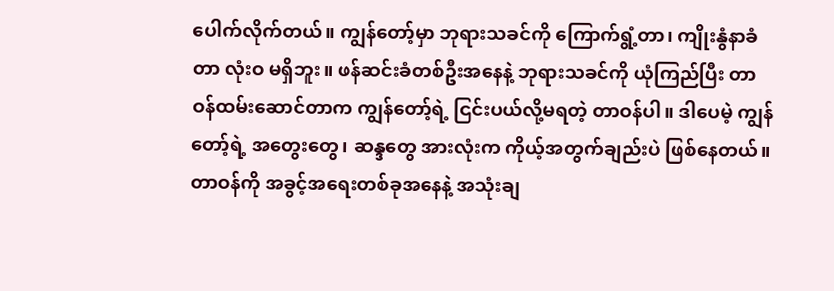ပေါက်လိုက်တယ်။ ကျွန်တော့်မှာ ဘုရားသခင်ကို ကြောက်ရွံ့တာ၊ ကျိုးနွံနာခံတာ လုံးဝ မရှိဘူး။ ဖန်ဆင်းခံတစ်ဦးအနေနဲ့ ဘုရားသခင်ကို ယုံကြည်ပြီး တာဝန်ထမ်းဆောင်တာက ကျွန်တော့်ရဲ့ ငြင်းပယ်လို့မရတဲ့ တာဝန်ပါ။ ဒါပေမဲ့ ကျွန်တော့်ရဲ့ အတွေးတွေ၊ ဆန္ဒတွေ အားလုံးက ကိုယ့်အတွက်ချည်းပဲ ဖြစ်နေတယ်။ တာဝန်ကို အခွင့်အရေးတစ်ခုအနေနဲ့ အသုံးချ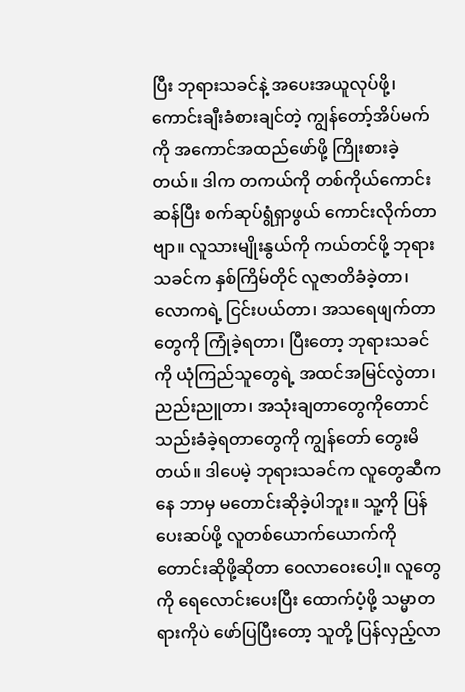ပြီး ဘုရားသခင်နဲ့ အပေးအယူလုပ်ဖို့၊ ကောင်းချီးခံစားချင်တဲ့ ကျွန်တော့်အိပ်မက်ကို အကောင်အထည်ဖော်ဖို့ ကြိုးစားခဲ့တယ်။ ဒါက တကယ်ကို တစ်ကိုယ်ကောင်းဆန်ပြီး စက်ဆုပ်ရွံရှာဖွယ် ကောင်းလိုက်တာဗျာ။ လူသားမျိုးနွယ်ကို ကယ်တင်ဖို့ ဘုရားသခင်က နှစ်ကြိမ်တိုင် လူဇာတိခံခဲ့တာ၊ လောကရဲ့ ငြင်းပယ်တာ၊ အသရေဖျက်တာတွေကို ကြုံခဲ့ရတာ၊ ပြီးတော့ ဘုရားသခင်ကို ယုံကြည်သူတွေရဲ့ အထင်အမြင်လွဲတာ၊ ညည်းညူတာ၊ အသုံးချတာတွေကိုတောင် သည်းခံခဲ့ရတာတွေကို ကျွန်တော် တွေးမိတယ်။ ဒါပေမဲ့ ဘုရားသခင်က လူတွေဆီကနေ ဘာမှ မတောင်းဆိုခဲ့ပါဘူး။ သူ့ကို ပြန်ပေးဆပ်ဖို့ လူတစ်ယောက်ယောက်ကို တောင်းဆိုဖို့ဆိုတာ ဝေလာဝေးပေါ့။ လူတွေကို ရေလောင်းပေးပြီး ထောက်ပံ့ဖို့ သမ္မာတရားကိုပဲ ဖော်ပြပြီးတော့ သူတို့ ပြန်လှည့်လာ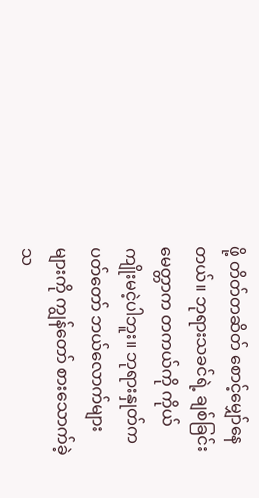ဖို့ တိတ်တဆိတ် စောင့်မျှော်နေတယ်။ ဘုရားသခင်ရဲ့ ချစ်ခြင်းမေတ္တာက တကယ်ကို ကိုယ်ကျိုးမငဲ့ပါဘူး။ ဘုရားနှုတ်ကပတ်တော် ဘယ်လောက်များများကို ကျွန်တော် စားသောက်ခဲ့သ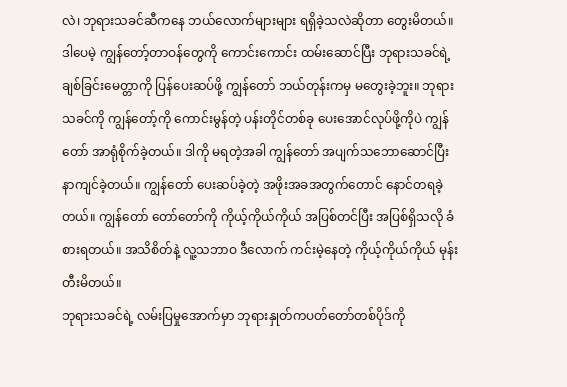လဲ၊ ဘုရားသခင်ဆီကနေ ဘယ်လောက်များများ ရရှိခဲ့သလဲဆိုတာ တွေးမိတယ်။ ဒါပေမဲ့ ကျွန်တော့်တာဝန်တွေကို ကောင်းကောင်း ထမ်းဆောင်ပြီး ဘုရားသခင်ရဲ့ ချစ်ခြင်းမေတ္တာကို ပြန်ပေးဆပ်ဖို့ ကျွန်တော် ဘယ်တုန်းကမှ မတွေးခဲ့ဘူး။ ဘုရားသခင်ကို ကျွန်တော့်ကို ကောင်းမွန်တဲ့ ပန်းတိုင်တစ်ခု ပေးအောင်လုပ်ဖို့ကိုပဲ ကျွန်တော် အာရုံစိုက်ခဲ့တယ်။ ဒါကို မရတဲ့အခါ ကျွန်တော် အပျက်သဘောဆောင်ပြီး နာကျင်ခဲ့တယ်။ ကျွန်တော် ပေးဆပ်ခဲ့တဲ့ အဖိုးအခအတွက်တောင် နောင်တရခဲ့တယ်။ ကျွန်တော် တော်တော်ကို ကိုယ့်ကိုယ်ကိုယ် အပြစ်တင်ပြီး အပြစ်ရှိသလို ခံစားရတယ်။ အသိစိတ်နဲ့ လူ့သဘာဝ ဒီလောက် ကင်းမဲ့နေတဲ့ ကိုယ့်ကိုယ်ကိုယ် မုန်းတီးမိတယ်။
ဘုရားသခင်ရဲ့ လမ်းပြမှုအောက်မှာ ဘုရားနှုတ်ကပတ်တော်တစ်ပိုဒ်ကို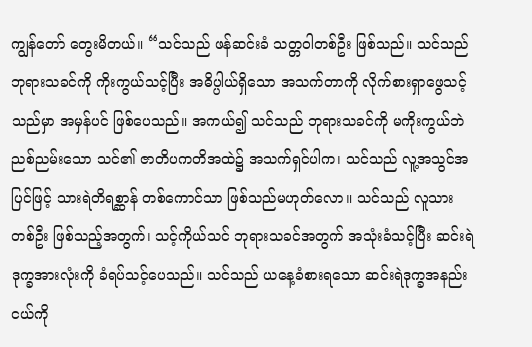ကျွန်တော် တွေးမိတယ်။ “သင်သည် ဖန်ဆင်းခံ သတ္တဝါတစ်ဦး ဖြစ်သည်။ သင်သည် ဘုရားသခင်ကို ကိုးကွယ်သင့်ပြီး အဓိပ္ပါယ်ရှိသော အသက်တာကို လိုက်စားရှာဖွေသင့်သည်မှာ အမှန်ပင် ဖြစ်ပေသည်။ အကယ်၍ သင်သည် ဘုရားသခင်ကို မကိုးကွယ်ဘဲ ညစ်ညမ်းသော သင်၏ ဇာတိပကတိအထဲ၌ အသက်ရှင်ပါက၊ သင်သည် လူ့အသွင်အပြင်ဖြင့် သားရဲတိရစ္ဆာန် တစ်ကောင်သာ ဖြစ်သည်မဟုတ်လော။ သင်သည် လူသားတစ်ဦး ဖြစ်သည့်အတွက်၊ သင့်ကိုယ်သင် ဘုရားသခင်အတွက် အသုံးခံသင့်ပြီး ဆင်းရဲဒုက္ခအားလုံးကို ခံရပ်သင့်ပေသည်။ သင်သည် ယနေ့ခံစားရသော ဆင်းရဲဒုက္ခအနည်းငယ်ကို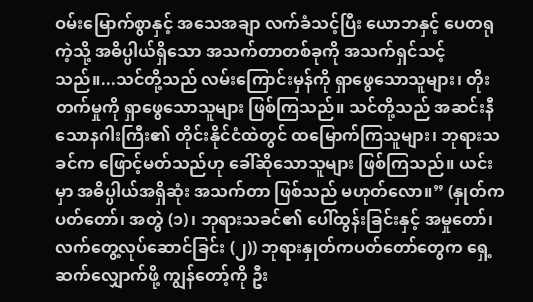ဝမ်းမြောက်စွာနှင့် အသေအချာ လက်ခံသင့်ပြီး ယောဘနှင့် ပေတရုကဲ့သို့ အဓိပ္ပါယ်ရှိသော အသက်တာတစ်ခုကို အသက်ရှင်သင့်သည်။...သင်တို့သည် လမ်းကြောင်းမှန်ကို ရှာဖွေသောသူများ၊ တိုးတက်မှုကို ရှာဖွေသောသူများ ဖြစ်ကြသည်။ သင်တို့သည် အဆင်းနီသောနဂါးကြီး၏ တိုင်းနိုင်ငံထဲတွင် ထမြောက်ကြသူများ၊ ဘုရားသခင်က ဖြောင့်မတ်သည်ဟု ခေါ်ဆိုသောသူများ ဖြစ်ကြသည်။ ယင်းမှာ အဓိပ္ပါယ်အရှိဆုံး အသက်တာ ဖြစ်သည် မဟုတ်လော။” (နှုတ်ကပတ်တော်၊ အတွဲ (၁)၊ ဘုရားသခင်၏ ပေါ်ထွန်းခြင်းနှင့် အမှုတော်၊ လက်တွေ့လုပ်ဆောင်ခြင်း (၂)) ဘုရားနှုတ်ကပတ်တော်တွေက ရှေ့ဆက်လျှောက်ဖို့ ကျွန်တော့်ကို ဦး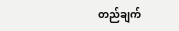တည်ချက်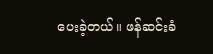ပေးခဲ့တယ်။ ဖန်ဆင်းခံ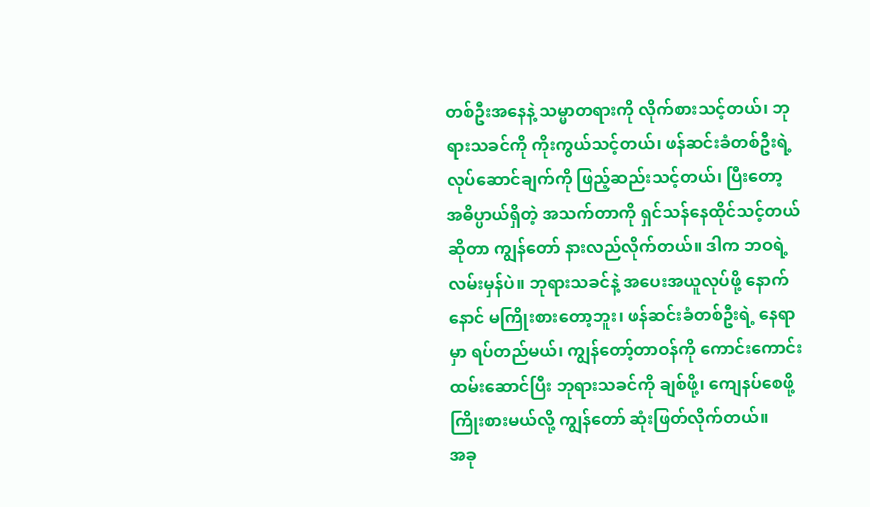တစ်ဦးအနေနဲ့ သမ္မာတရားကို လိုက်စားသင့်တယ်၊ ဘုရားသခင်ကို ကိုးကွယ်သင့်တယ်၊ ဖန်ဆင်းခံတစ်ဦးရဲ့ လုပ်ဆောင်ချက်ကို ဖြည့်ဆည်းသင့်တယ်၊ ပြီးတော့ အဓိပ္ပာယ်ရှိတဲ့ အသက်တာကို ရှင်သန်နေထိုင်သင့်တယ်ဆိုတာ ကျွန်တော် နားလည်လိုက်တယ်။ ဒါက ဘဝရဲ့ လမ်းမှန်ပဲ။ ဘုရားသခင်နဲ့ အပေးအယူလုပ်ဖို့ နောက်နောင် မကြိုးစားတော့ဘူး၊ ဖန်ဆင်းခံတစ်ဦးရဲ့ နေရာမှာ ရပ်တည်မယ်၊ ကျွန်တော့်တာဝန်ကို ကောင်းကောင်း ထမ်းဆောင်ပြီး ဘုရားသခင်ကို ချစ်ဖို့၊ ကျေနပ်စေဖို့ ကြိုးစားမယ်လို့ ကျွန်တော် ဆုံးဖြတ်လိုက်တယ်။
အခု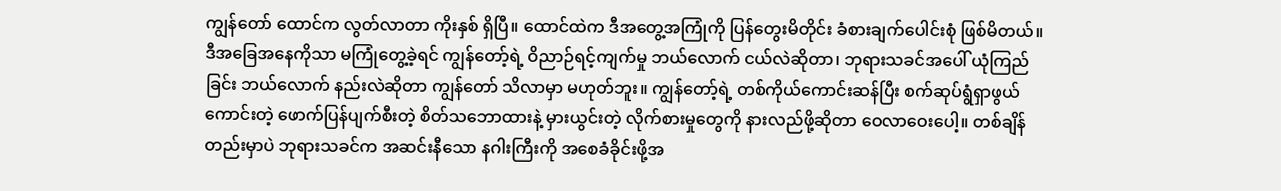ကျွန်တော် ထောင်က လွတ်လာတာ ကိုးနှစ် ရှိပြီ။ ထောင်ထဲက ဒီအတွေ့အကြုံကို ပြန်တွေးမိတိုင်း ခံစားချက်ပေါင်းစုံ ဖြစ်မိတယ်။ ဒီအခြေအနေကိုသာ မကြုံတွေ့ခဲ့ရင် ကျွန်တော့်ရဲ့ ဝိညာဉ်ရင့်ကျက်မှု ဘယ်လောက် ငယ်လဲဆိုတာ၊ ဘုရားသခင်အပေါ် ယုံကြည်ခြင်း ဘယ်လောက် နည်းလဲဆိုတာ ကျွန်တော် သိလာမှာ မဟုတ်ဘူး။ ကျွန်တော့်ရဲ့ တစ်ကိုယ်ကောင်းဆန်ပြီး စက်ဆုပ်ရွံရှာဖွယ်ကောင်းတဲ့ ဖောက်ပြန်ပျက်စီးတဲ့ စိတ်သဘောထားနဲ့ မှားယွင်းတဲ့ လိုက်စားမှုတွေကို နားလည်ဖို့ဆိုတာ ဝေလာဝေးပေါ့။ တစ်ချိန်တည်းမှာပဲ ဘုရားသခင်က အဆင်းနီသော နဂါးကြီးကို အစေခံခိုင်းဖို့အ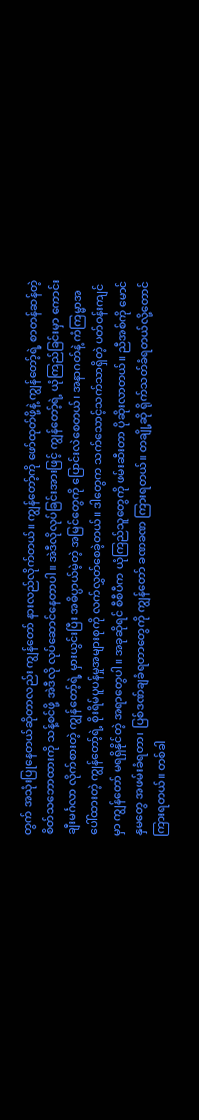တွက် အသုံးပြုနေတယ်ဆိုတာလည်း ကျွန်တော် နားလည်လိုက်တယ်။ ကျွန်တော့်ကို ဖော်ထုတ်ဖို့နဲ့ ကျွန်တော့်ရဲ့ စာတန်ဆန်တဲ့ စိတ်သဘောထားကို သန့်စင်ဖို့ အဲဒီလို လုပ်ဆောင်နေတာပါ။ အဲဒီလိုလုပ်ခြင်းအားဖြင့် ကျွန်တော့်ရဲ့ ယုံကြည်ခြင်းမှာ ကောင်းချီးမင်္ဂလာ လိုက်စားတဲ့ ကျွန်တော့်ရဲ့ မှားယွင်းပြီး အဓိပ္ပာယ်မဲ့တဲ့ အမြင်တွေကို ပြောင်းလဲစေတယ်၊ အနာဂတ်နဲ့ ကံကြမ္မာအပေါ်ထားတဲ့ ကျွန်တော့်ရဲ့ စိုးရိမ်ပူပန်မှုအများစုကို လက်လွှတ်စေခဲ့တယ်။ ဒါတွေက သက်သောင့်သက်သာရှိတဲ့ ပတ်ဝန်းကျင်မှာ ကျွန်တော် မရရှိနိုင်တဲ့ အရာတွေပါ။ အခုဆိုရင် စီစီပီက ယုံကြည်သူတွေကို ဖမ်းဆီးတာ ပိုဆိုးလာတယ်။ ညီအစ်ကို မောင်နှမတွေ အဖမ်းခံရတာ၊ ပြစ်ဒဏ်ချခံရတာတွေကို ကျွန်တော် ခဏခဏ ကြားရတယ်။ တချို့ဆို ရိုက်သတ်ခံရတယ်လို့တောင် ကြားရတယ်။ တစ်ခါ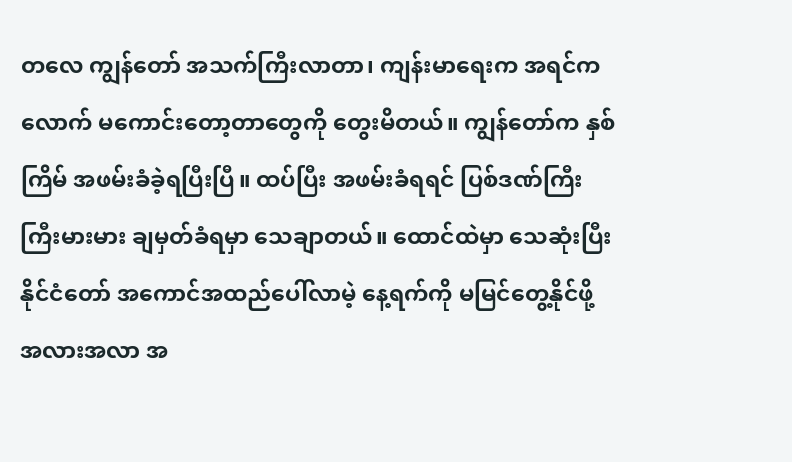တလေ ကျွန်တော် အသက်ကြီးလာတာ၊ ကျန်းမာရေးက အရင်ကလောက် မကောင်းတော့တာတွေကို တွေးမိတယ်။ ကျွန်တော်က နှစ်ကြိမ် အဖမ်းခံခဲ့ရပြီးပြီ။ ထပ်ပြီး အဖမ်းခံရရင် ပြစ်ဒဏ်ကြီးကြီးမားမား ချမှတ်ခံရမှာ သေချာတယ်။ ထောင်ထဲမှာ သေဆုံးပြီး နိုင်ငံတော် အကောင်အထည်ပေါ်လာမဲ့ နေ့ရက်ကို မမြင်တွေ့နိုင်ဖို့ အလားအလာ အ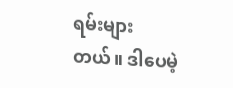ရမ်းများတယ်။ ဒါပေမဲ့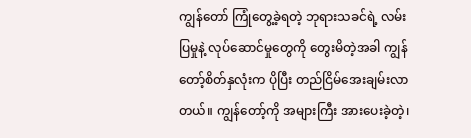ကျွန်တော် ကြုံတွေ့ခဲ့ရတဲ့ ဘုရားသခင်ရဲ့ လမ်းပြမှုနဲ့ လုပ်ဆောင်မှုတွေကို တွေးမိတဲ့အခါ ကျွန်တော့်စိတ်နှလုံးက ပိုပြီး တည်ငြိမ်အေးချမ်းလာတယ်။ ကျွန်တော့်ကို အများကြီး အားပေးခဲ့တဲ့၊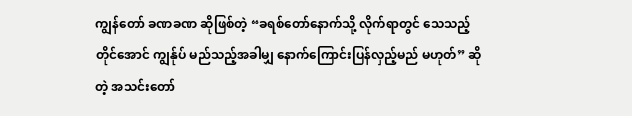ကျွန်တော် ခဏခဏ ဆိုဖြစ်တဲ့ “ခရစ်တော်နောက်သို့ လိုက်ရာတွင် သေသည့်တိုင်အောင် ကျွန်ုပ် မည်သည့်အခါမျှ နောက်ကြောင်းပြန်လှည့်မည် မဟုတ်” ဆိုတဲ့ အသင်းတော်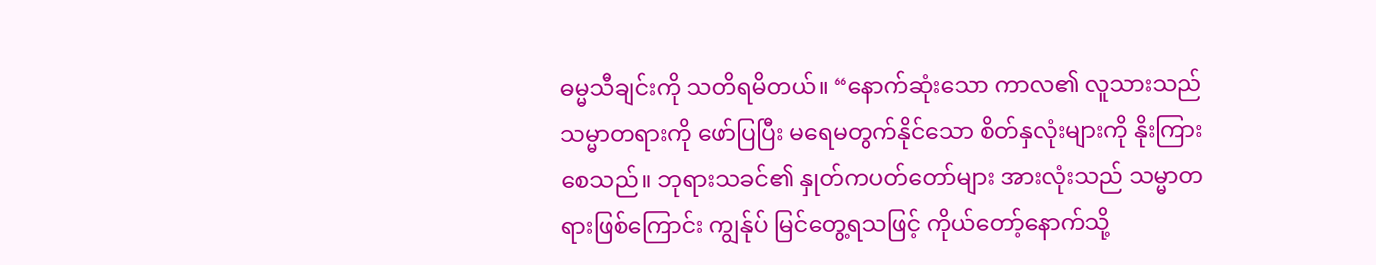ဓမ္မသီချင်းကို သတိရမိတယ်။ “နောက်ဆုံးသော ကာလ၏ လူသားသည် သမ္မာတရားကို ဖော်ပြပြီး မရေမတွက်နိုင်သော စိတ်နှလုံးများကို နိုးကြားစေသည်။ ဘုရားသခင်၏ နှုတ်ကပတ်တော်များ အားလုံးသည် သမ္မာတရားဖြစ်ကြောင်း ကျွန်ုပ် မြင်တွေ့ရသဖြင့် ကိုယ်တော့်နောက်သို့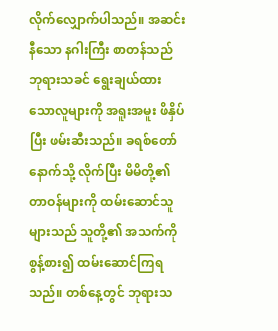လိုက်လျှောက်ပါသည်။ အဆင်းနီသော နဂါးကြီး စာတန်သည် ဘုရားသခင် ရွေးချယ်ထားသောလူများကို အရူးအမူး ဖိနှိပ်ပြီး ဖမ်းဆီးသည်။ ခရစ်တော်နောက်သို့ လိုက်ပြီး မိမိတို့၏ တာဝန်များကို ထမ်းဆောင်သူများသည် သူတို့၏ အသက်ကို စွန့်စား၍ ထမ်းဆောင်ကြရသည်။ တစ်နေ့တွင် ဘုရားသ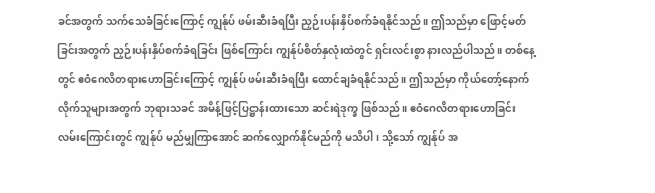ခင်အတွက် သက်သေခံခြင်းကြောင့် ကျွန်ုပ် ဖမ်းဆီးခံရပြီး ညှဉ်းပန်းနှိပ်စက်ခံရနိုင်သည်။ ဤသည်မှာ ဖြောင့်မတ်ခြင်းအတွက် ညှဉ်းပန်းနှိပ်စက်ခံရခြင်း ဖြစ်ကြောင်း ကျွန်ုပ်စိတ်နှလုံးထဲတွင် ရှင်းလင်းစွာ နားလည်ပါသည်။ တစ်နေ့တွင် ဧဝံဂေလိတရားဟောခြင်းကြောင့် ကျွန်ုပ် ဖမ်းဆီးခံရပြီး ထောင်ချခံရနိုင်သည်။ ဤသည်မှာ ကိုယ်တော့်နောက်လိုက်သူများအတွက် ဘုရားသခင် အမိန့်ဖြင့်ပြဋ္ဌာန်းထားသော ဆင်းရဲဒုက္ခ ဖြစ်သည်။ ဧဝံဂေလိတရားဟောခြင်း လမ်းကြောင်းတွင် ကျွန်ုပ် မည်မျှကြာအောင် ဆက်လျှောက်နိုင်မည်ကို မသိပါ၊ သို့သော် ကျွန်ုပ် အ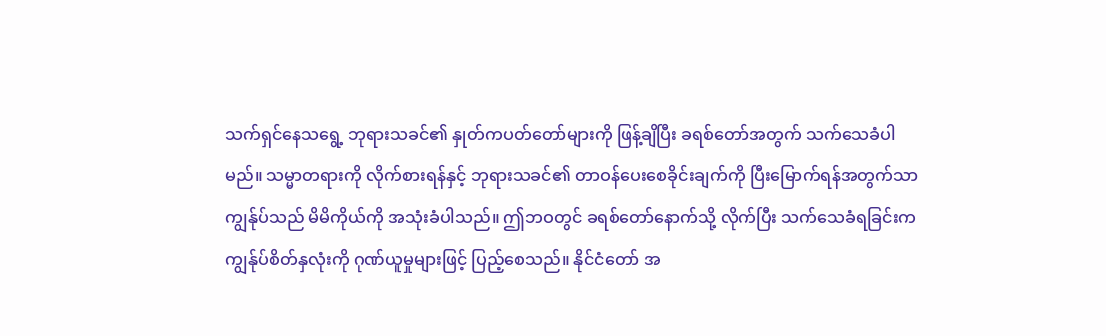သက်ရှင်နေသရွေ့ ဘုရားသခင်၏ နှုတ်ကပတ်တော်များကို ဖြန့်ချိပြီး ခရစ်တော်အတွက် သက်သေခံပါမည်။ သမ္မာတရားကို လိုက်စားရန်နှင့် ဘုရားသခင်၏ တာဝန်ပေးစေခိုင်းချက်ကို ပြီးမြောက်ရန်အတွက်သာ ကျွန်ုပ်သည် မိမိကိုယ်ကို အသုံးခံပါသည်။ ဤဘဝတွင် ခရစ်တော်နောက်သို့ လိုက်ပြီး သက်သေခံရခြင်းက ကျွန်ုပ်စိတ်နှလုံးကို ဂုဏ်ယူမှုများဖြင့် ပြည့်စေသည်။ နိုင်ငံတော် အ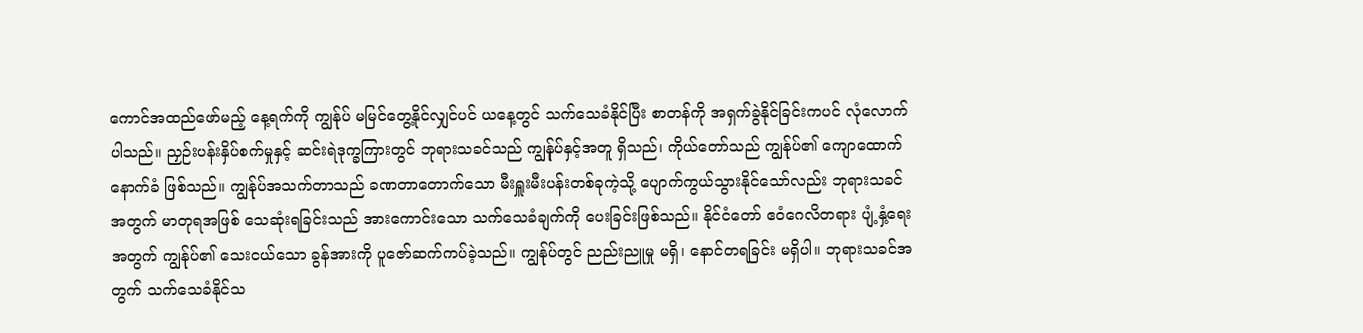ကောင်အထည်ဖော်မည့် နေ့ရက်ကို ကျွန်ုပ် မမြင်တွေ့နိုင်လျှင်ပင် ယနေ့တွင် သက်သေခံနိုင်ပြီး စာတန်ကို အရှက်ခွဲနိုင်ခြင်းကပင် လုံလောက်ပါသည်။ ညှဉ်းပန်းနှိပ်စက်မှုနှင့် ဆင်းရဲဒုက္ခကြားတွင် ဘုရားသခင်သည် ကျွန်ုပ်နှင့်အတူ ရှိသည်၊ ကိုယ်တော်သည် ကျွန်ုပ်၏ ကျောထောက်နောက်ခံ ဖြစ်သည်။ ကျွန်ုပ်အသက်တာသည် ခဏတာတောက်သော မီးရှူးမီးပန်းတစ်ခုကဲ့သို့ ပျောက်ကွယ်သွားနိုင်သော်လည်း ဘုရားသခင်အတွက် မာတုရအဖြစ် သေဆုံးရခြင်းသည် အားကောင်းသော သက်သေခံချက်ကို ပေးခြင်းဖြစ်သည်။ နိုင်ငံတော် ဧဝံဂေလိတရား ပျံ့နှံ့ရေးအတွက် ကျွန်ုပ်၏ သေးငယ်သော ခွန်အားကို ပူဇော်ဆက်ကပ်ခဲ့သည်။ ကျွန်ုပ်တွင် ညည်းညူမှု မရှိ၊ နောင်တရခြင်း မရှိပါ။ ဘုရားသခင်အတွက် သက်သေခံနိုင်သ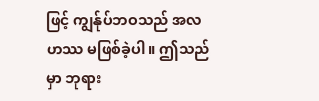ဖြင့် ကျွန်ုပ်ဘဝသည် အလဟဿ မဖြစ်ခဲ့ပါ။ ဤသည်မှာ ဘုရား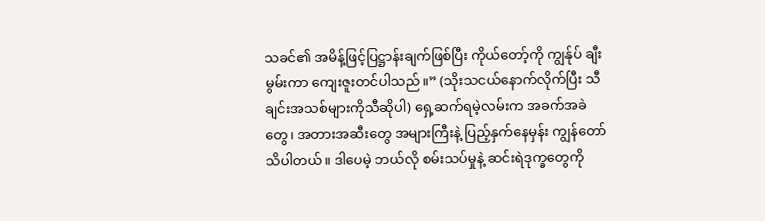သခင်၏ အမိန့်ဖြင့်ပြဋ္ဌာန်းချက်ဖြစ်ပြီး ကိုယ်တော့်ကို ကျွန်ုပ် ချီးမွမ်းကာ ကျေးဇူးတင်ပါသည်။” (သိုးသငယ်နောက်လိုက်ပြီး သီချင်းအသစ်များကိုသီဆိုပါ) ရှေ့ဆက်ရမဲ့လမ်းက အခက်အခဲတွေ၊ အတားအဆီးတွေ အများကြီးနဲ့ ပြည့်နှက်နေမှန်း ကျွန်တော် သိပါတယ်။ ဒါပေမဲ့ ဘယ်လို စမ်းသပ်မှုနဲ့ ဆင်းရဲဒုက္ခတွေကို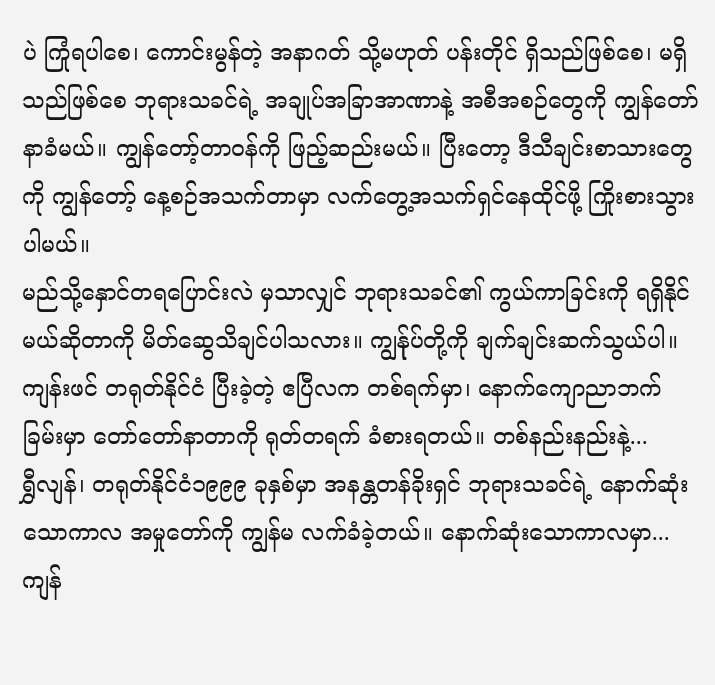ပဲ ကြုံရပါစေ၊ ကောင်းမွန်တဲ့ အနာဂတ် သို့မဟုတ် ပန်းတိုင် ရှိသည်ဖြစ်စေ၊ မရှိသည်ဖြစ်စေ ဘုရားသခင်ရဲ့ အချုပ်အခြာအာဏာနဲ့ အစီအစဉ်တွေကို ကျွန်တော် နာခံမယ်။ ကျွန်တော့်တာဝန်ကို ဖြည့်ဆည်းမယ်။ ပြီးတော့ ဒီသီချင်းစာသားတွေကို ကျွန်တော့် နေ့စဉ်အသက်တာမှာ လက်တွေ့အသက်ရှင်နေထိုင်ဖို့ ကြိုးစားသွားပါမယ်။
မည်သို့နှောင်တရပြောင်းလဲ မှသာလျှင် ဘုရားသခင်၏ ကွယ်ကာခြင်းကို ရရှိနိုင်မယ်ဆိုတာကို မိတ်ဆွေသိချင်ပါသလား။ ကျွန်ုပ်တို့ကို ချက်ချင်းဆက်သွယ်ပါ။
ကျန်းဖင် တရုတ်နိုင်ငံ ပြီးခဲ့တဲ့ ဧပြီလက တစ်ရက်မှာ၊ နောက်ကျောညာဘက်ခြမ်းမှာ တော်တော်နာတာကို ရုတ်တရက် ခံစားရတယ်။ တစ်နည်းနည်းနဲ့...
ရွှီလျန်၊ တရုတ်နိုင်ငံ၁၉၉၉ ခုနှစ်မှာ အနန္တတန်ခိုးရှင် ဘုရားသခင်ရဲ့ နောက်ဆုံးသောကာလ အမှုတော်ကို ကျွန်မ လက်ခံခဲ့တယ်။ နောက်ဆုံးသောကာလမှာ...
ကျန်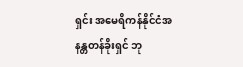ရှင်း အမေရိကန်နိုင်ငံအနန္တတန်ခိုးရှင် ဘု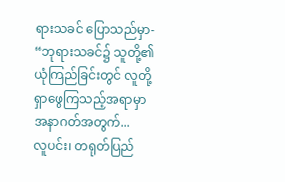ရားသခင် ပြောသည်မှာ- “ဘုရားသခင်၌ သူတို့၏ ယုံကြည်ခြင်းတွင် လူတို့ ရှာဖွေကြသည့်အရာမှာ အနာဂတ်အတွက်...
လူပင်း၊ တရုတ်ပြည်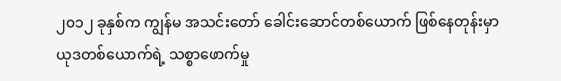၂၀၁၂ ခုနှစ်က ကျွန်မ အသင်းတော် ခေါင်းဆောင်တစ်ယောက် ဖြစ်နေတုန်းမှာ ယုဒတစ်ယောက်ရဲ့ သစ္စာဖောက်မှု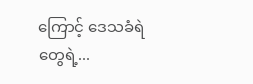ကြောင့် ဒေသခံရဲတွေရဲ့...